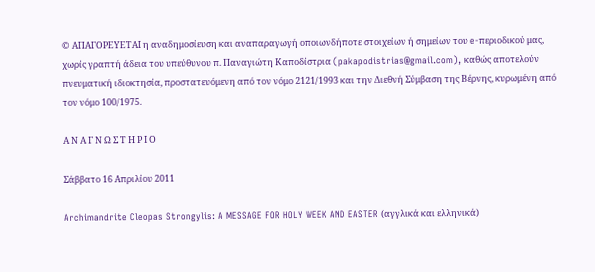© ΑΠΑΓΟΡΕΥΕΤΑΙ η αναδημοσίευση και αναπαραγωγή οποιωνδήποτε στοιχείων ή σημείων του e-περιοδικού μας, χωρίς γραπτή άδεια του υπεύθυνου π. Παναγιώτη Καποδίστρια (pakapodistrias@gmail.com), καθώς αποτελούν πνευματική ιδιοκτησία, προστατευόμενη από τον νόμο 2121/1993 και την Διεθνή Σύμβαση της Βέρνης, κυρωμένη από τον νόμο 100/1975.

Α Ν Α Γ Ν Ω Σ Τ Η Ρ Ι Ο

Σάββατο 16 Απριλίου 2011

Archimandrite Cleopas Strongylis: A MESSAGE FOR HOLY WEEK AND EASTER (αγγλικά και ελληνικά)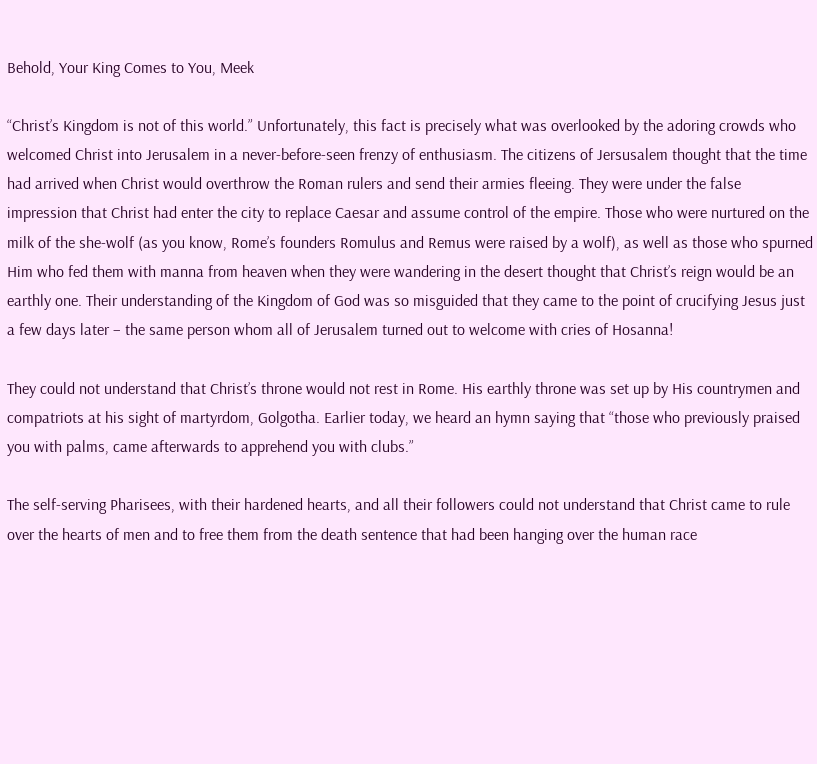Behold, Your King Comes to You, Meek

“Christ’s Kingdom is not of this world.” Unfortunately, this fact is precisely what was overlooked by the adoring crowds who welcomed Christ into Jerusalem in a never-before-seen frenzy of enthusiasm. The citizens of Jersusalem thought that the time had arrived when Christ would overthrow the Roman rulers and send their armies fleeing. They were under the false impression that Christ had enter the city to replace Caesar and assume control of the empire. Those who were nurtured on the milk of the she-wolf (as you know, Rome’s founders Romulus and Remus were raised by a wolf), as well as those who spurned Him who fed them with manna from heaven when they were wandering in the desert thought that Christ’s reign would be an earthly one. Their understanding of the Kingdom of God was so misguided that they came to the point of crucifying Jesus just a few days later – the same person whom all of Jerusalem turned out to welcome with cries of Hosanna!

They could not understand that Christ’s throne would not rest in Rome. His earthly throne was set up by His countrymen and compatriots at his sight of martyrdom, Golgotha. Earlier today, we heard an hymn saying that “those who previously praised you with palms, came afterwards to apprehend you with clubs.”

The self-serving Pharisees, with their hardened hearts, and all their followers could not understand that Christ came to rule over the hearts of men and to free them from the death sentence that had been hanging over the human race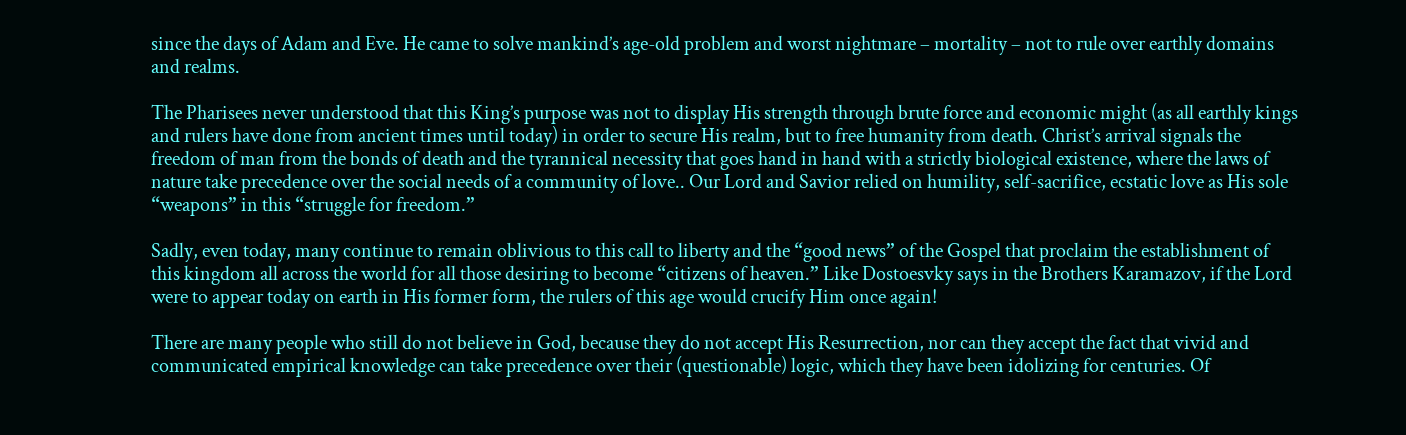since the days of Adam and Eve. He came to solve mankind’s age-old problem and worst nightmare – mortality – not to rule over earthly domains and realms.

The Pharisees never understood that this King’s purpose was not to display His strength through brute force and economic might (as all earthly kings and rulers have done from ancient times until today) in order to secure His realm, but to free humanity from death. Christ’s arrival signals the freedom of man from the bonds of death and the tyrannical necessity that goes hand in hand with a strictly biological existence, where the laws of nature take precedence over the social needs of a community of love.. Our Lord and Savior relied on humility, self-sacrifice, ecstatic love as His sole “weapons” in this “struggle for freedom.”

Sadly, even today, many continue to remain oblivious to this call to liberty and the “good news” of the Gospel that proclaim the establishment of this kingdom all across the world for all those desiring to become “citizens of heaven.” Like Dostoesvky says in the Brothers Karamazov, if the Lord were to appear today on earth in His former form, the rulers of this age would crucify Him once again!

There are many people who still do not believe in God, because they do not accept His Resurrection, nor can they accept the fact that vivid and communicated empirical knowledge can take precedence over their (questionable) logic, which they have been idolizing for centuries. Of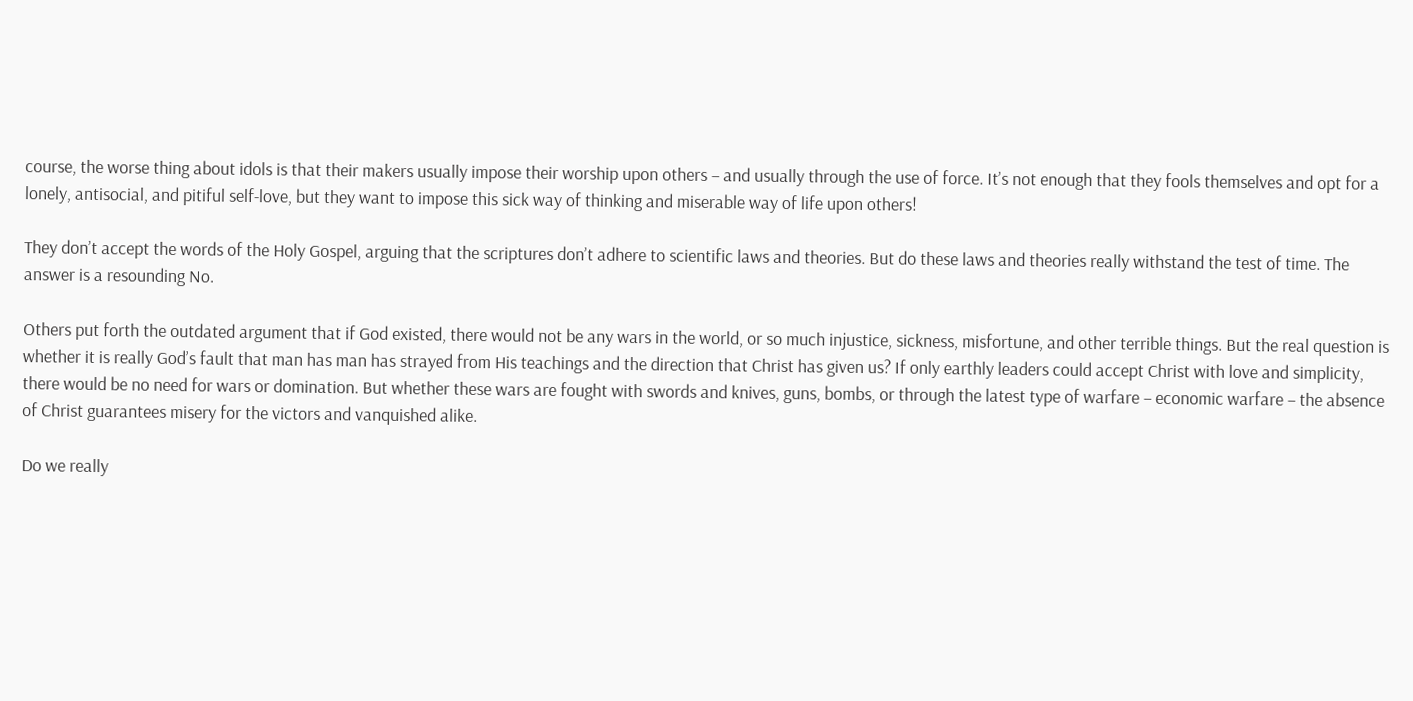course, the worse thing about idols is that their makers usually impose their worship upon others – and usually through the use of force. It’s not enough that they fools themselves and opt for a lonely, antisocial, and pitiful self-love, but they want to impose this sick way of thinking and miserable way of life upon others!

They don’t accept the words of the Holy Gospel, arguing that the scriptures don’t adhere to scientific laws and theories. But do these laws and theories really withstand the test of time. The answer is a resounding No.

Others put forth the outdated argument that if God existed, there would not be any wars in the world, or so much injustice, sickness, misfortune, and other terrible things. But the real question is whether it is really God’s fault that man has man has strayed from His teachings and the direction that Christ has given us? If only earthly leaders could accept Christ with love and simplicity, there would be no need for wars or domination. But whether these wars are fought with swords and knives, guns, bombs, or through the latest type of warfare – economic warfare – the absence of Christ guarantees misery for the victors and vanquished alike.

Do we really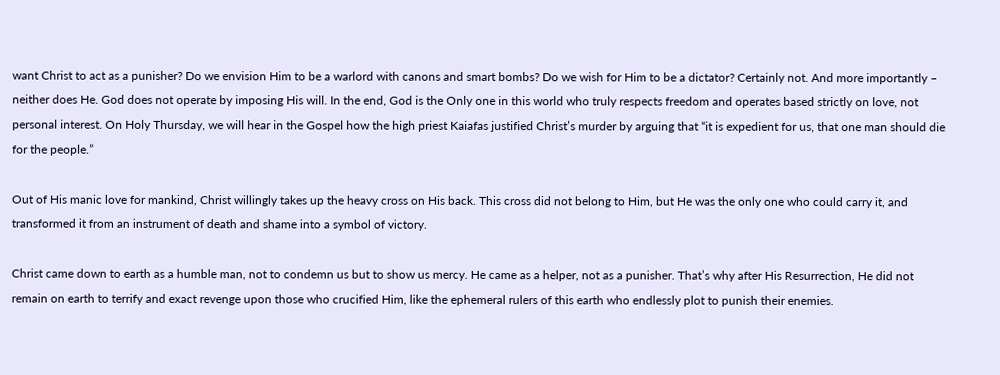want Christ to act as a punisher? Do we envision Him to be a warlord with canons and smart bombs? Do we wish for Him to be a dictator? Certainly not. And more importantly – neither does He. God does not operate by imposing His will. In the end, God is the Only one in this world who truly respects freedom and operates based strictly on love, not personal interest. On Holy Thursday, we will hear in the Gospel how the high priest Kaiafas justified Christ’s murder by arguing that “it is expedient for us, that one man should die for the people.”

Out of His manic love for mankind, Christ willingly takes up the heavy cross on His back. This cross did not belong to Him, but He was the only one who could carry it, and transformed it from an instrument of death and shame into a symbol of victory.

Christ came down to earth as a humble man, not to condemn us but to show us mercy. He came as a helper, not as a punisher. That’s why after His Resurrection, He did not remain on earth to terrify and exact revenge upon those who crucified Him, like the ephemeral rulers of this earth who endlessly plot to punish their enemies.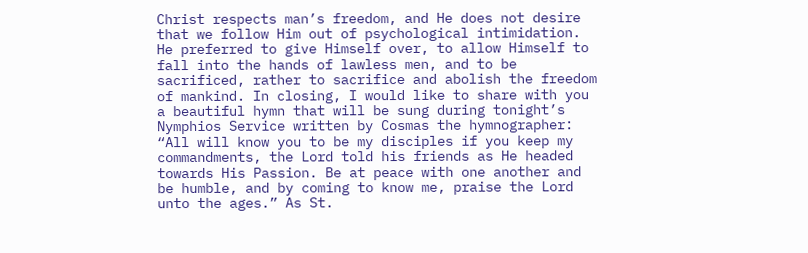Christ respects man’s freedom, and He does not desire that we follow Him out of psychological intimidation. He preferred to give Himself over, to allow Himself to fall into the hands of lawless men, and to be sacrificed, rather to sacrifice and abolish the freedom of mankind. In closing, I would like to share with you a beautiful hymn that will be sung during tonight’s Nymphios Service written by Cosmas the hymnographer: “All will know you to be my disciples if you keep my commandments, the Lord told his friends as He headed towards His Passion. Be at peace with one another and be humble, and by coming to know me, praise the Lord unto the ages.” As St.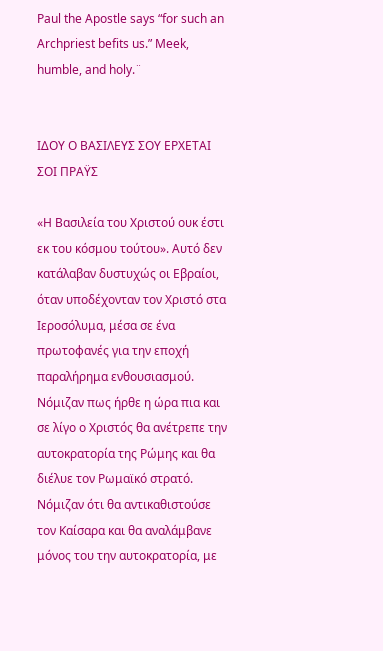Paul the Apostle says “for such an Archpriest befits us.” Meek, humble, and holy.¨


ΙΔΟΥ Ο ΒΑΣΙΛΕΥΣ ΣΟΥ ΕΡΧΕΤΑΙ ΣΟΙ ΠΡΑΫΣ

«Η Βασιλεία του Χριστού ουκ έστι εκ του κόσμου τούτου». Αυτό δεν κατάλαβαν δυστυχώς οι Εβραίοι, όταν υποδέχονταν τον Χριστό στα Ιεροσόλυμα, μέσα σε ένα πρωτοφανές για την εποχή παραλήρημα ενθουσιασμού. Νόμιζαν πως ήρθε η ώρα πια και σε λίγο ο Χριστός θα ανέτρεπε την αυτοκρατορία της Ρώμης και θα διέλυε τον Ρωμαϊκό στρατό. Νόμιζαν ότι θα αντικαθιστούσε τον Καίσαρα και θα αναλάμβανε μόνος του την αυτοκρατορία, με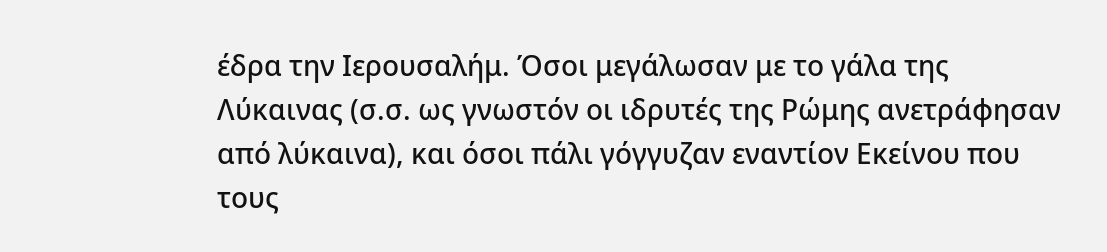έδρα την Ιερουσαλήμ. Όσοι μεγάλωσαν με το γάλα της Λύκαινας (σ.σ. ως γνωστόν οι ιδρυτές της Ρώμης ανετράφησαν από λύκαινα), και όσοι πάλι γόγγυζαν εναντίον Εκείνου που τους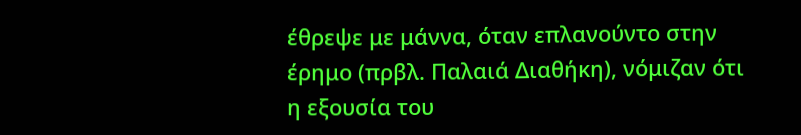έθρεψε με μάννα, όταν επλανούντο στην έρημο (πρβλ. Παλαιά Διαθήκη), νόμιζαν ότι η εξουσία του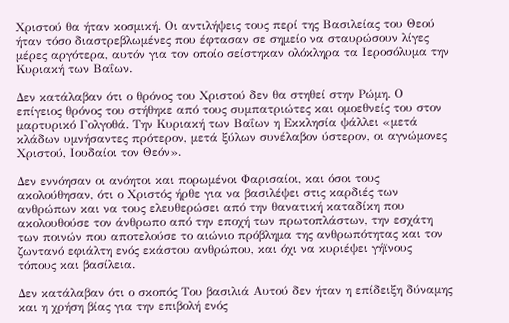Χριστού θα ήταν κοσμική. Οι αντιλήψεις τους περί της Βασιλείας του Θεού ήταν τόσο διαστρεβλωμένες που έφτασαν σε σημείο να σταυρώσουν λίγες μέρες αργότερα, αυτόν για τον οποίο σείστηκαν ολόκληρα τα Ιεροσόλυμα την Κυριακή των Βαΐων.

Δεν κατάλαβαν ότι ο θρόνος του Χριστού δεν θα στηθεί στην Ρώμη. Ο επίγειος θρόνος του στήθηκε από τους συμπατριώτες και ομοεθνείς του στον μαρτυρικό Γολγοθά. Την Κυριακή των Βαΐων η Εκκλησία ψάλλει «μετά κλάδων υμνήσαντες πρότερον, μετά ξύλων συνέλαβον ύστερον, οι αγνώμονες Χριστού, Ιουδαίοι τον Θεόν».

Δεν εννόησαν οι ανόητοι και πορωμένοι Φαρισαίοι, και όσοι τους ακολούθησαν, ότι ο Χριστός ήρθε για να βασιλέψει στις καρδιές των ανθρώπων και να τους ελευθερώσει από την θανατική καταδίκη που ακολουθούσε τον άνθρωπο από την εποχή των πρωτοπλάστων, την εσχάτη των ποινών που αποτελούσε το αιώνιο πρόβλημα της ανθρωπότητας και τον ζωντανό εφιάλτη ενός εκάστου ανθρώπου, και όχι να κυριέψει γήϊνους τόπους και βασίλεια.

Δεν κατάλαβαν ότι ο σκοπός Του βασιλιά Αυτού δεν ήταν η επίδειξη δύναμης και η χρήση βίας για την επιβολή ενός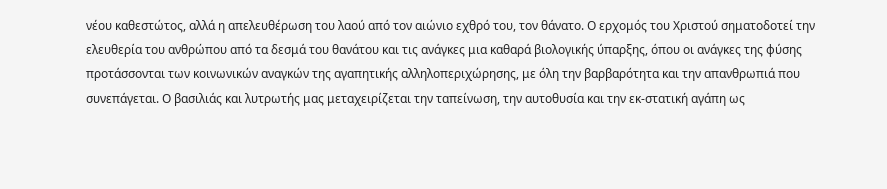νέου καθεστώτος, αλλά η απελευθέρωση του λαού από τον αιώνιο εχθρό του, τον θάνατο. Ο ερχομός του Χριστού σηματοδοτεί την ελευθερία του ανθρώπου από τα δεσμά του θανάτου και τις ανάγκες μια καθαρά βιολογικής ύπαρξης, όπου οι ανάγκες της φύσης προτάσσονται των κοινωνικών αναγκών της αγαπητικής αλληλοπεριχώρησης, με όλη την βαρβαρότητα και την απανθρωπιά που συνεπάγεται. Ο βασιλιάς και λυτρωτής μας μεταχειρίζεται την ταπείνωση, την αυτοθυσία και την εκ-στατική αγάπη ως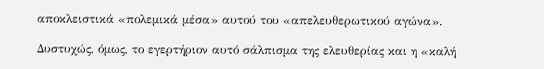αποκλειστικά «πολεμικά μέσα» αυτού του «απελευθερωτικού αγώνα».

Δυστυχώς, όμως, το εγερτήριον αυτό σάλπισμα της ελευθερίας και η «καλή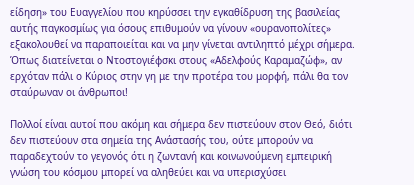είδηση» του Ευαγγελίου που κηρύσσει την εγκαθίδρυση της βασιλείας αυτής παγκοσμίως για όσους επιθυμούν να γίνουν «ουρανοπολίτες» εξακολουθεί να παραποιείται και να μην γίνεται αντιληπτό μέχρι σήμερα. Όπως διατείνεται ο Ντοστογιέφσκι στους «Αδελφούς Καραμαζώφ», αν ερχόταν πάλι ο Κύριος στην γη με την προτέρα του μορφή, πάλι θα τον σταύρωναν οι άνθρωποι!

Πολλοί είναι αυτοί που ακόμη και σήμερα δεν πιστεύουν στον Θεό, διότι δεν πιστεύουν στα σημεία της Ανάστασής του, ούτε μπορούν να παραδεχτούν το γεγονός ότι η ζωντανή και κοινωνούμενη εμπειρική γνώση του κόσμου μπορεί να αληθεύει και να υπερισχύσει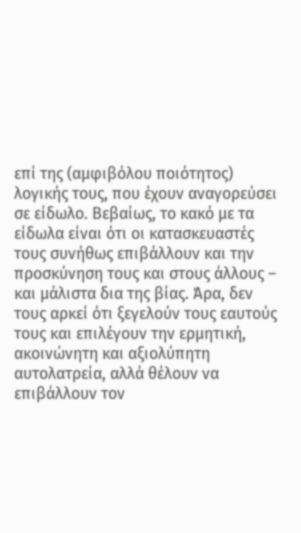επί της (αμφιβόλου ποιότητος) λογικής τους, που έχουν αναγορεύσει σε είδωλο. Βεβαίως, το κακό με τα είδωλα είναι ότι οι κατασκευαστές τους συνήθως επιβάλλουν και την προσκύνηση τους και στους άλλους – και μάλιστα δια της βίας. Άρα, δεν τους αρκεί ότι ξεγελούν τους εαυτούς τους και επιλέγουν την ερμητική, ακοινώνητη και αξιολύπητη αυτολατρεία, αλλά θέλουν να επιβάλλουν τον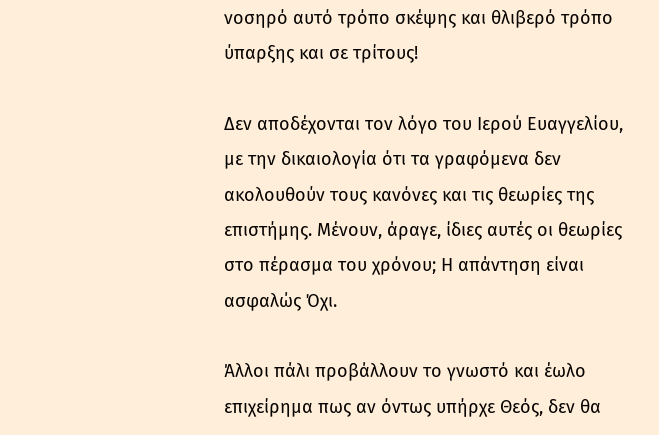νοσηρό αυτό τρόπο σκέψης και θλιβερό τρόπο ύπαρξης και σε τρίτους!

Δεν αποδέχονται τον λόγο του Ιερού Ευαγγελίου, με την δικαιολογία ότι τα γραφόμενα δεν ακολουθούν τους κανόνες και τις θεωρίες της επιστήμης. Μένουν, άραγε, ίδιες αυτές οι θεωρίες στο πέρασμα του χρόνου; Η απάντηση είναι ασφαλώς Όχι.

Άλλοι πάλι προβάλλουν το γνωστό και έωλο επιχείρημα πως αν όντως υπήρχε Θεός, δεν θα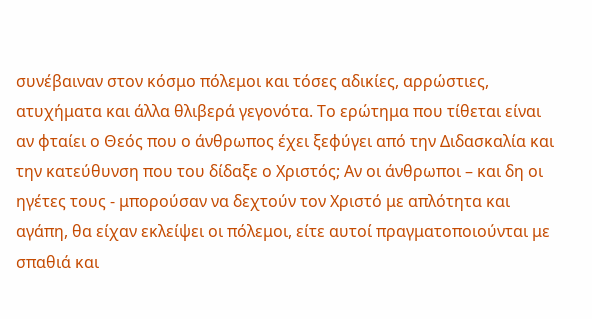συνέβαιναν στον κόσμο πόλεμοι και τόσες αδικίες, αρρώστιες, ατυχήματα και άλλα θλιβερά γεγονότα. Το ερώτημα που τίθεται είναι αν φταίει ο Θεός που ο άνθρωπος έχει ξεφύγει από την Διδασκαλία και την κατεύθυνση που του δίδαξε ο Χριστός; Αν οι άνθρωποι – και δη οι ηγέτες τους - μπορούσαν να δεχτούν τον Χριστό με απλότητα και αγάπη, θα είχαν εκλείψει οι πόλεμοι, είτε αυτοί πραγματοποιούνται με σπαθιά και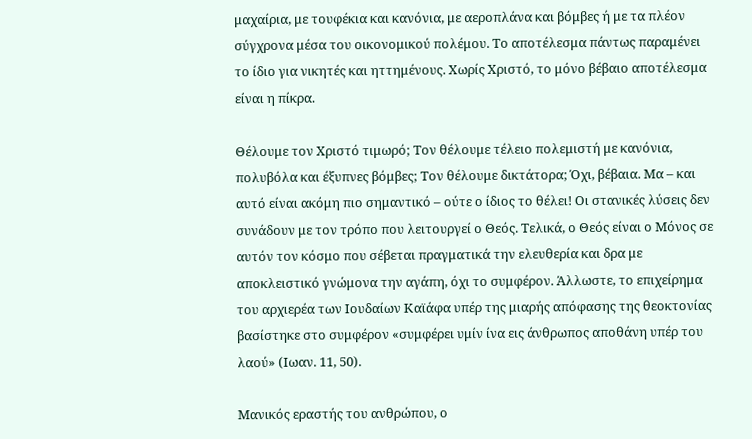μαχαίρια, με τουφέκια και κανόνια, με αεροπλάνα και βόμβες ή με τα πλέον σύγχρονα μέσα του οικονομικού πολέμου. Το αποτέλεσμα πάντως παραμένει το ίδιο για νικητές και ηττημένους. Χωρίς Χριστό, το μόνο βέβαιο αποτέλεσμα είναι η πίκρα.

Θέλουμε τον Χριστό τιμωρό; Τον θέλουμε τέλειο πολεμιστή με κανόνια, πολυβόλα και έξυπνες βόμβες; Τον θέλουμε δικτάτορα; Όχι, βέβαια. Μα – και αυτό είναι ακόμη πιο σημαντικό – ούτε ο ίδιος το θέλει! Οι στανικές λύσεις δεν συνάδουν με τον τρόπο που λειτουργεί ο Θεός. Τελικά, ο Θεός είναι ο Μόνος σε αυτόν τον κόσμο που σέβεται πραγματικά την ελευθερία και δρα με αποκλειστικό γνώμονα την αγάπη, όχι το συμφέρον. Άλλωστε, το επιχείρημα του αρχιερέα των Ιουδαίων Καϊάφα υπέρ της μιαρής απόφασης της θεοκτονίας βασίστηκε στο συμφέρον «συμφέρει υμίν ίνα εις άνθρωπος αποθάνη υπέρ του λαού» (Ιωαν. 11, 50).

Μανικός εραστής του ανθρώπου, ο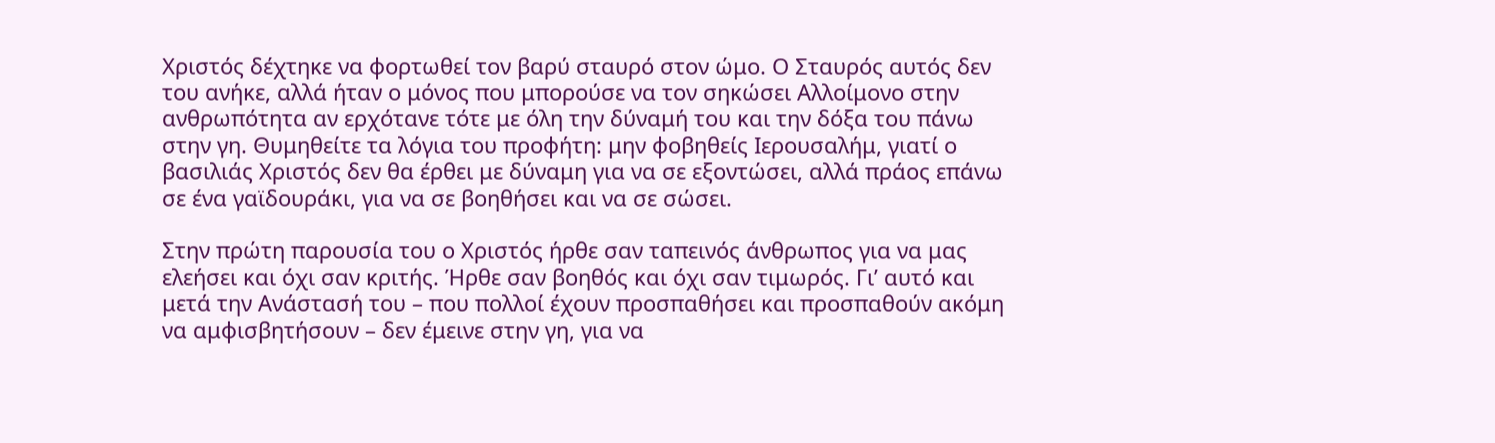Χριστός δέχτηκε να φορτωθεί τον βαρύ σταυρό στον ώμο. Ο Σταυρός αυτός δεν του ανήκε, αλλά ήταν ο μόνος που μπορούσε να τον σηκώσει Αλλοίμονο στην ανθρωπότητα αν ερχότανε τότε με όλη την δύναμή του και την δόξα του πάνω στην γη. Θυμηθείτε τα λόγια του προφήτη: μην φοβηθείς Ιερουσαλήμ, γιατί ο βασιλιάς Χριστός δεν θα έρθει με δύναμη για να σε εξοντώσει, αλλά πράος επάνω σε ένα γαϊδουράκι, για να σε βοηθήσει και να σε σώσει.

Στην πρώτη παρουσία του ο Χριστός ήρθε σαν ταπεινός άνθρωπος για να μας ελεήσει και όχι σαν κριτής. Ήρθε σαν βοηθός και όχι σαν τιμωρός. Γι’ αυτό και μετά την Ανάστασή του – που πολλοί έχουν προσπαθήσει και προσπαθούν ακόμη να αμφισβητήσουν – δεν έμεινε στην γη, για να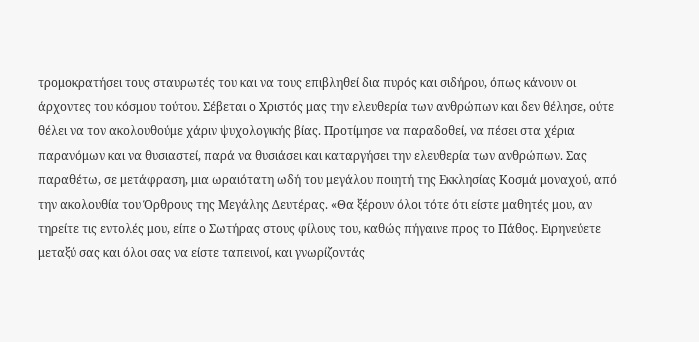τρομοκρατήσει τους σταυρωτές του και να τους επιβληθεί δια πυρός και σιδήρου, όπως κάνουν οι άρχοντες του κόσμου τούτου. Σέβεται ο Χριστός μας την ελευθερία των ανθρώπων και δεν θέλησε, ούτε θέλει να τον ακολουθούμε χάριν ψυχολογικής βίας. Προτίμησε να παραδοθεί, να πέσει στα χέρια παρανόμων και να θυσιαστεί, παρά να θυσιάσει και καταργήσει την ελευθερία των ανθρώπων. Σας παραθέτω, σε μετάφραση, μια ωραιότατη ωδή του μεγάλου ποιητή της Εκκλησίας Κοσμά μοναχού, από την ακολουθία του Όρθρους της Μεγάλης Δευτέρας. «Θα ξέρουν όλοι τότε ότι είστε μαθητές μου, αν τηρείτε τις εντολές μου, είπε ο Σωτήρας στους φίλους του, καθώς πήγαινε προς το Πάθος. Ειρηνεύετε μεταξύ σας και όλοι σας να είστε ταπεινοί, και γνωρίζοντάς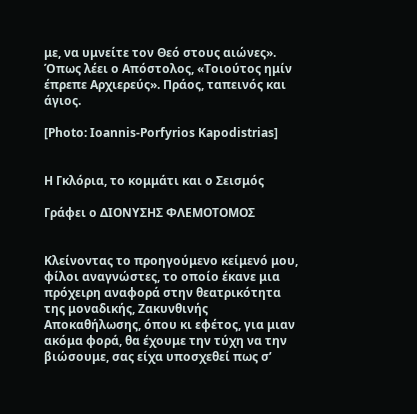με, να υμνείτε τον Θεό στους αιώνες». Όπως λέει ο Απόστολος, «Τοιούτος ημίν έπρεπε Αρχιερεύς». Πράος, ταπεινός και άγιος.

[Photo: Ioannis-Porfyrios Kapodistrias]


Η Γκλόρια, το κομμάτι και ο Σεισμός

Γράφει ο ΔΙΟΝΥΣΗΣ ΦΛΕΜΟΤΟΜΟΣ


Κλείνοντας το προηγούμενο κείμενό μου, φίλοι αναγνώστες, το οποίο έκανε μια πρόχειρη αναφορά στην θεατρικότητα της μοναδικής, Ζακυνθινής Αποκαθήλωσης, όπου κι εφέτος, για μιαν ακόμα φορά, θα έχουμε την τύχη να την βιώσουμε, σας είχα υποσχεθεί πως σ’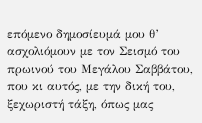επόμενο δημοσίευμά μου θ’ ασχολιόμουν με τον Σεισμό του πρωινού του Μεγάλου Σαββάτου, που κι αυτός, με την δική του, ξεχωριστή τάξη, όπως μας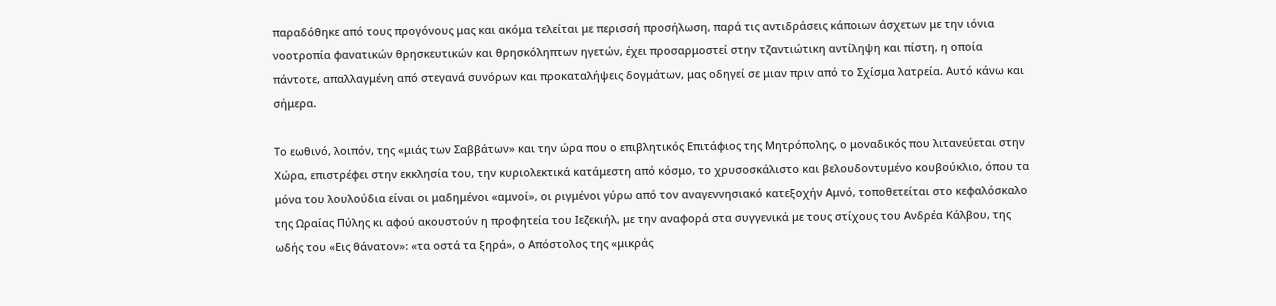παραδόθηκε από τους προγόνους μας και ακόμα τελείται με περισσή προσήλωση, παρά τις αντιδράσεις κάποιων άσχετων με την ιόνια νοοτροπία φανατικών θρησκευτικών και θρησκόληπτων ηγετών, έχει προσαρμοστεί στην τζαντιώτικη αντίληψη και πίστη, η οποία πάντοτε, απαλλαγμένη από στεγανά συνόρων και προκαταλήψεις δογμάτων, μας οδηγεί σε μιαν πριν από το Σχίσμα λατρεία. Αυτό κάνω και σήμερα.

Το εωθινό, λοιπόν, της «μιάς των Σαββάτων» και την ώρα που ο επιβλητικός Επιτάφιος της Μητρόπολης, ο μοναδικός που λιτανεύεται στην Χώρα, επιστρέφει στην εκκλησία του, την κυριολεκτικά κατάμεστη από κόσμο, το χρυσοσκάλιστο και βελουδοντυμένο κουβούκλιο, όπου τα μόνα του λουλούδια είναι οι μαδημένοι «αμνοί», οι ριγμένοι γύρω από τον αναγεννησιακό κατεξοχήν Αμνό, τοποθετείται στο κεφαλόσκαλο της Ωραίας Πύλης κι αφού ακουστούν η προφητεία του Ιεζεκιήλ, με την αναφορά στα συγγενικά με τους στίχους του Ανδρέα Κάλβου, της ωδής του «Εις θάνατον»: «τα οστά τα ξηρά», ο Απόστολος της «μικράς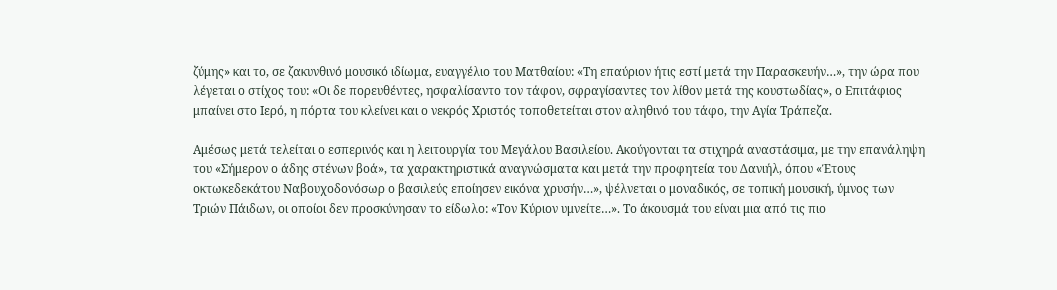ζύμης» και το, σε ζακυνθινό μουσικό ιδίωμα, ευαγγέλιο του Ματθαίου: «Τη επαύριον ήτις εστί μετά την Παρασκευήν…», την ώρα που λέγεται ο στίχος του: «Οι δε πορευθέντες, ησφαλίσαντο τον τάφον, σφραγίσαντες τον λίθον μετά της κουστωδίας», ο Επιτάφιος μπαίνει στο Ιερό, η πόρτα του κλείνει και ο νεκρός Χριστός τοποθετείται στον αληθινό του τάφο, την Αγία Τράπεζα.

Αμέσως μετά τελείται ο εσπερινός και η λειτουργία του Μεγάλου Βασιλείου. Ακούγονται τα στιχηρά αναστάσιμα, με την επανάληψη του «Σήμερον ο άδης στένων βοά», τα χαρακτηριστικά αναγνώσματα και μετά την προφητεία του Δανιήλ, όπου «Έτους οκτωκεδεκάτου Ναβουχοδονόσωρ ο βασιλεύς εποίησεν εικόνα χρυσήν…», ψέλνεται ο μοναδικός, σε τοπική μουσική, ύμνος των Τριών Πάιδων, οι οποίοι δεν προσκύνησαν το είδωλο: «Τον Κύριον υμνείτε…». Το άκουσμά του είναι μια από τις πιο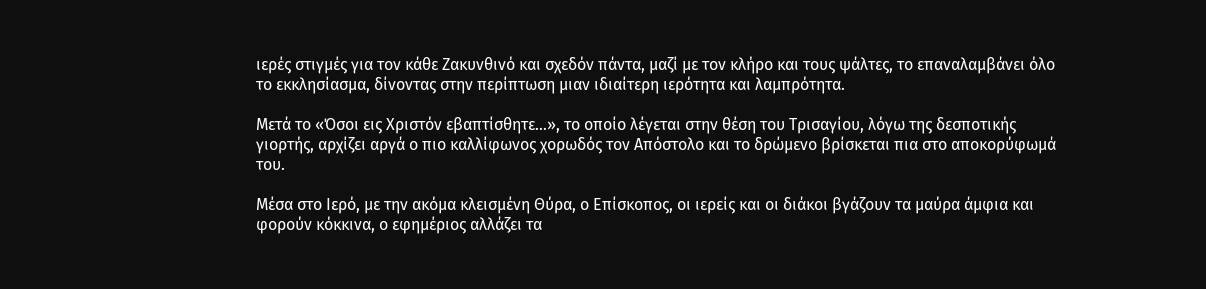ιερές στιγμές για τον κάθε Ζακυνθινό και σχεδόν πάντα, μαζί με τον κλήρο και τους ψάλτες, το επαναλαμβάνει όλο το εκκλησίασμα, δίνοντας στην περίπτωση μιαν ιδιαίτερη ιερότητα και λαμπρότητα.

Μετά το «Όσοι εις Χριστόν εβαπτίσθητε…», το οποίο λέγεται στην θέση του Τρισαγίου, λόγω της δεσποτικής γιορτής, αρχίζει αργά ο πιο καλλίφωνος χορωδός τον Απόστολο και το δρώμενο βρίσκεται πια στο αποκορύφωμά του.

Μέσα στο Ιερό, με την ακόμα κλεισμένη Θύρα, ο Επίσκοπος, οι ιερείς και οι διάκοι βγάζουν τα μαύρα άμφια και φορούν κόκκινα, ο εφημέριος αλλάζει τα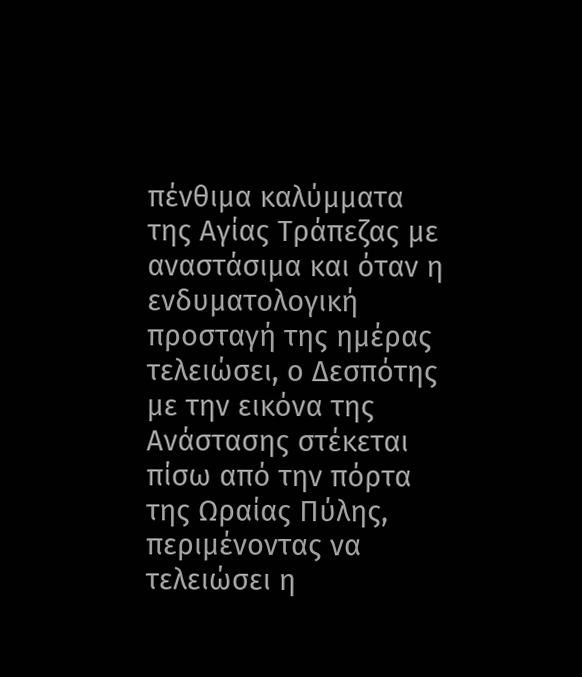πένθιμα καλύμματα της Αγίας Τράπεζας με αναστάσιμα και όταν η ενδυματολογική προσταγή της ημέρας τελειώσει, ο Δεσπότης με την εικόνα της Ανάστασης στέκεται πίσω από την πόρτα της Ωραίας Πύλης, περιμένοντας να τελειώσει η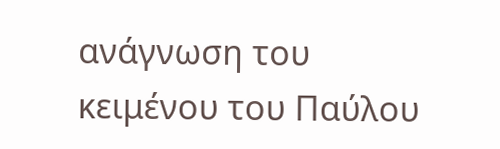ανάγνωση του κειμένου του Παύλου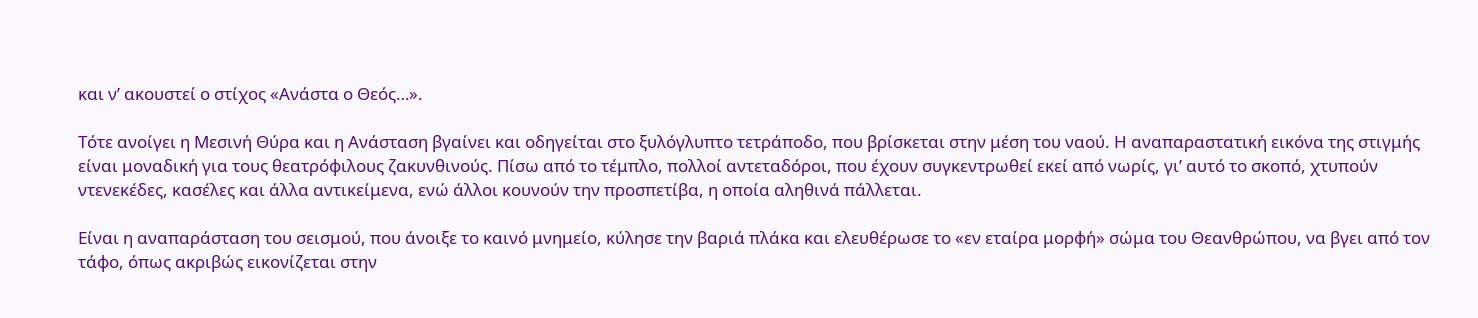και ν’ ακουστεί ο στίχος «Ανάστα ο Θεός…».

Τότε ανοίγει η Μεσινή Θύρα και η Ανάσταση βγαίνει και οδηγείται στο ξυλόγλυπτο τετράποδο, που βρίσκεται στην μέση του ναού. Η αναπαραστατική εικόνα της στιγμής είναι μοναδική για τους θεατρόφιλους ζακυνθινούς. Πίσω από το τέμπλο, πολλοί αντεταδόροι, που έχουν συγκεντρωθεί εκεί από νωρίς, γι’ αυτό το σκοπό, χτυπούν ντενεκέδες, κασέλες και άλλα αντικείμενα, ενώ άλλοι κουνούν την προσπετίβα, η οποία αληθινά πάλλεται.

Είναι η αναπαράσταση του σεισμού, που άνοιξε το καινό μνημείο, κύλησε την βαριά πλάκα και ελευθέρωσε το «εν εταίρα μορφή» σώμα του Θεανθρώπου, να βγει από τον τάφο, όπως ακριβώς εικονίζεται στην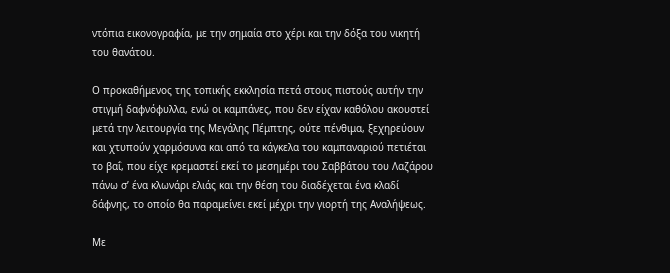ντόπια εικονογραφία, με την σημαία στο χέρι και την δόξα του νικητή του θανάτου.

Ο προκαθήμενος της τοπικής εκκλησία πετά στους πιστούς αυτήν την στιγμή δαφνόφυλλα, ενώ οι καμπάνες, που δεν είχαν καθόλου ακουστεί μετά την λειτουργία της Μεγάλης Πέμπτης, ούτε πένθιμα, ξεχηρεύουν και χτυπούν χαρμόσυνα και από τα κάγκελα του καμπαναριού πετιέται το βαΐ, που είχε κρεμαστεί εκεί το μεσημέρι του Σαββάτου του Λαζάρου πάνω σ’ ένα κλωνάρι ελιάς και την θέση του διαδέχεται ένα κλαδί δάφνης, το οποίο θα παραμείνει εκεί μέχρι την γιορτή της Αναλήψεως.

Με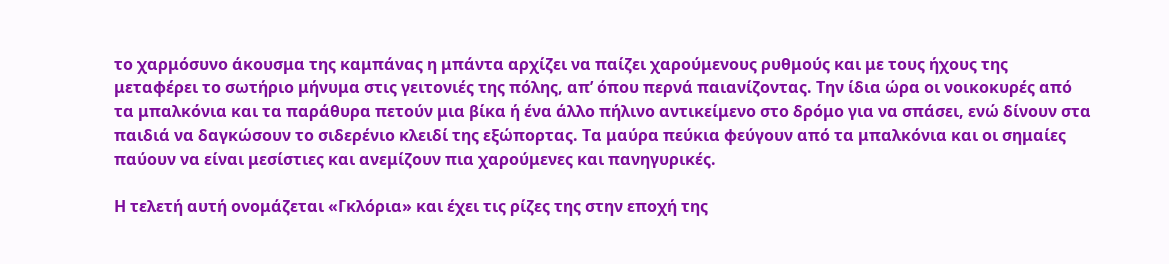το χαρμόσυνο άκουσμα της καμπάνας η μπάντα αρχίζει να παίζει χαρούμενους ρυθμούς και με τους ήχους της μεταφέρει το σωτήριο μήνυμα στις γειτονιές της πόλης, απ’ όπου περνά παιανίζοντας. Την ίδια ώρα οι νοικοκυρές από τα μπαλκόνια και τα παράθυρα πετούν μια βίκα ή ένα άλλο πήλινο αντικείμενο στο δρόμο για να σπάσει, ενώ δίνουν στα παιδιά να δαγκώσουν το σιδερένιο κλειδί της εξώπορτας. Τα μαύρα πεύκια φεύγουν από τα μπαλκόνια και οι σημαίες παύουν να είναι μεσίστιες και ανεμίζουν πια χαρούμενες και πανηγυρικές.

Η τελετή αυτή ονομάζεται «Γκλόρια» και έχει τις ρίζες της στην εποχή της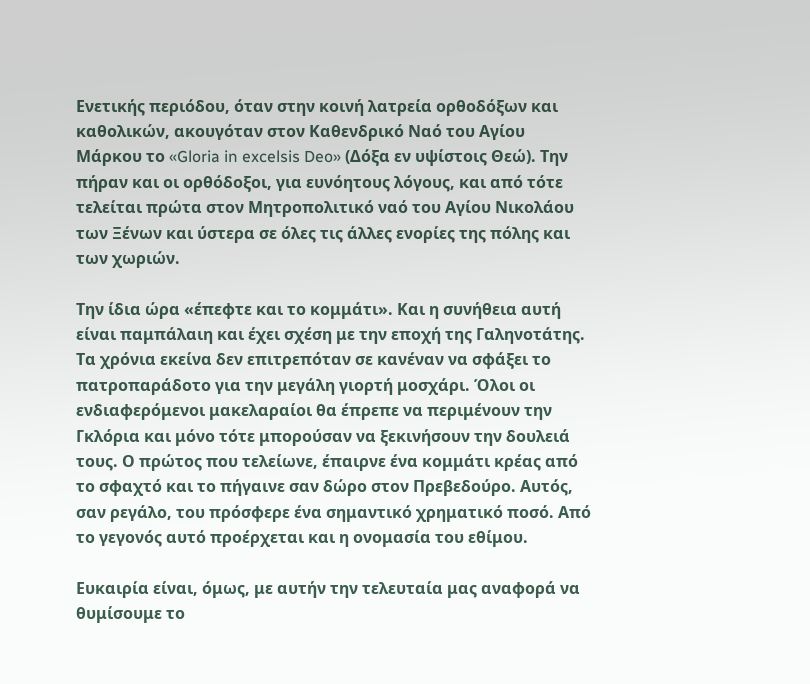Ενετικής περιόδου, όταν στην κοινή λατρεία ορθοδόξων και καθολικών, ακουγόταν στον Καθενδρικό Ναό του Αγίου Μάρκου το «Gloria in excelsis Deo» (Δόξα εν υψίστοις Θεώ). Την πήραν και οι ορθόδοξοι, για ευνόητους λόγους, και από τότε τελείται πρώτα στον Μητροπολιτικό ναό του Αγίου Νικολάου των Ξένων και ύστερα σε όλες τις άλλες ενορίες της πόλης και των χωριών.

Την ίδια ώρα «έπεφτε και το κομμάτι». Και η συνήθεια αυτή είναι παμπάλαιη και έχει σχέση με την εποχή της Γαληνοτάτης. Τα χρόνια εκείνα δεν επιτρεπόταν σε κανέναν να σφάξει το πατροπαράδοτο για την μεγάλη γιορτή μοσχάρι. Όλοι οι ενδιαφερόμενοι μακελαραίοι θα έπρεπε να περιμένουν την Γκλόρια και μόνο τότε μπορούσαν να ξεκινήσουν την δουλειά τους. Ο πρώτος που τελείωνε, έπαιρνε ένα κομμάτι κρέας από το σφαχτό και το πήγαινε σαν δώρο στον Πρεβεδούρο. Αυτός, σαν ρεγάλο, του πρόσφερε ένα σημαντικό χρηματικό ποσό. Από το γεγονός αυτό προέρχεται και η ονομασία του εθίμου.

Ευκαιρία είναι, όμως, με αυτήν την τελευταία μας αναφορά να θυμίσουμε το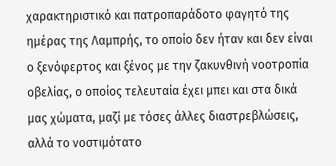χαρακτηριστικό και πατροπαράδοτο φαγητό της ημέρας της Λαμπρής, το οποίο δεν ήταν και δεν είναι ο ξενόφερτος και ξένος με την ζακυνθινή νοοτροπία οβελίας, ο οποίος τελευταία έχει μπει και στα δικά μας χώματα, μαζί με τόσες άλλες διαστρεβλώσεις, αλλά το νοστιμότατο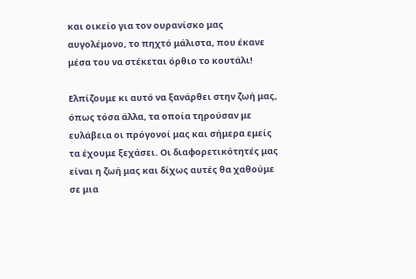και οικείο για τον ουρανίσκο μας αυγολέμονο, το πηχτό μάλιστα, που έκανε μέσα του να στέκεται όρθιο το κουτάλι!

Ελπίζουμε κι αυτό να ξανάρθει στην ζωή μας, όπως τόσα άλλα, τα οποία τηρούσαν με ευλάβεια οι πρόγονοί μας και σήμερα εμείς τα έχουμε ξεχάσει. Οι διαφορετικότητές μας είναι η ζωή μας και δίχως αυτές θα χαθούμε σε μια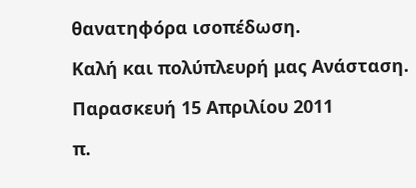θανατηφόρα ισοπέδωση.

Καλή και πολύπλευρή μας Ανάσταση.

Παρασκευή 15 Απριλίου 2011

π.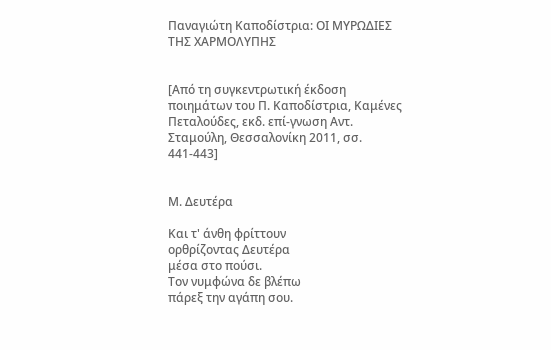Παναγιώτη Καποδίστρια: ΟΙ ΜΥΡΩΔΙΕΣ ΤΗΣ ΧΑΡΜΟΛΥΠΗΣ


[Από τη συγκεντρωτική έκδοση ποιημάτων του Π. Καποδίστρια, Καμένες Πεταλούδες, εκδ. επί-γνωση Αντ. Σταμούλη, Θεσσαλονίκη 2011, σσ. 441-443]


Μ. Δευτέρα

Και τ' άνθη φρίττουν
ορθρίζοντας Δευτέρα
μέσα στο πούσι.
Τον νυμφώνα δε βλέπω
πάρεξ την αγάπη σου.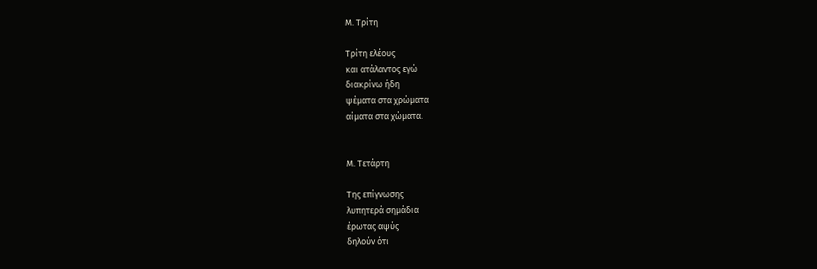Μ. Τρίτη

Τρίτη ελέους
και ατάλαντος εγώ
διακρίνω ήδη
ψέματα στα χρώματα
αίματα στα χώματα.


Μ. Τετάρτη

Της επίγνωσης
λυπητερά σημάδια
έρωτας αψύς
δηλούν ότι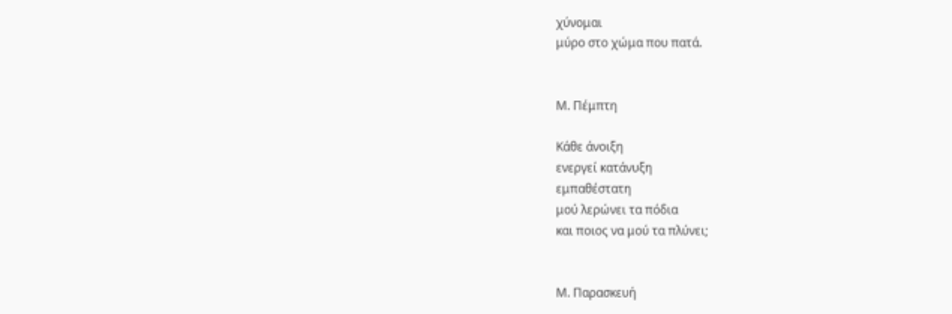χύνομαι
μύρο στο χώμα που πατά.


Μ. Πέμπτη

Κάθε άνοιξη
ενεργεί κατάνυξη
εμπαθέστατη
μού λερώνει τα πόδια
και ποιος να μού τα πλύνει;


Μ. Παρασκευή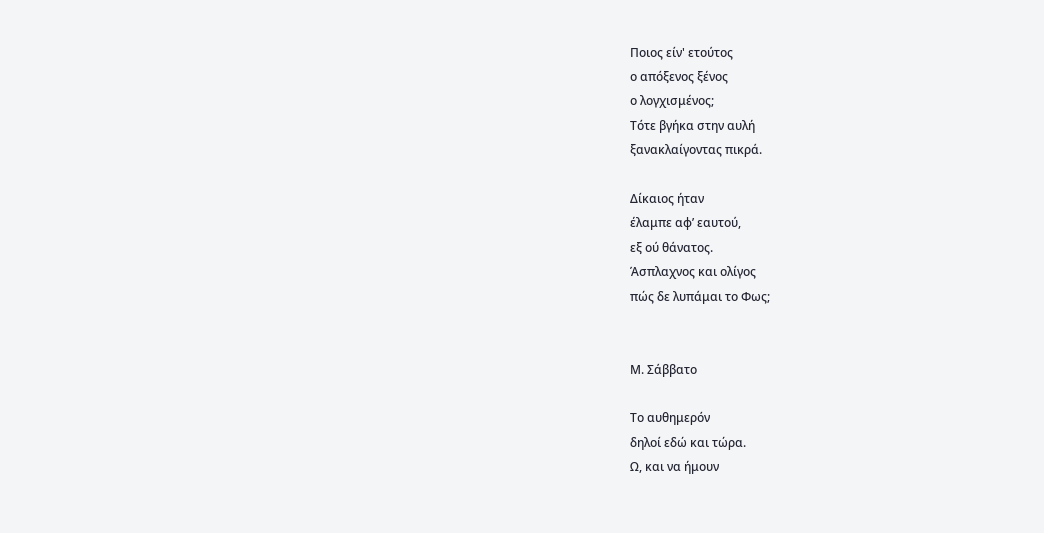Ποιος είν' ετούτος
ο απόξενος ξένος
ο λογχισμένος;
Τότε βγήκα στην αυλή
ξανακλαίγοντας πικρά.

Δίκαιος ήταν
έλαμπε αφ’ εαυτού,
εξ ού θάνατος.
Άσπλαχνος και ολίγος
πώς δε λυπάμαι το Φως;


Μ. Σάββατο

Το αυθημερόν
δηλοί εδώ και τώρα.
Ω, και να ήμουν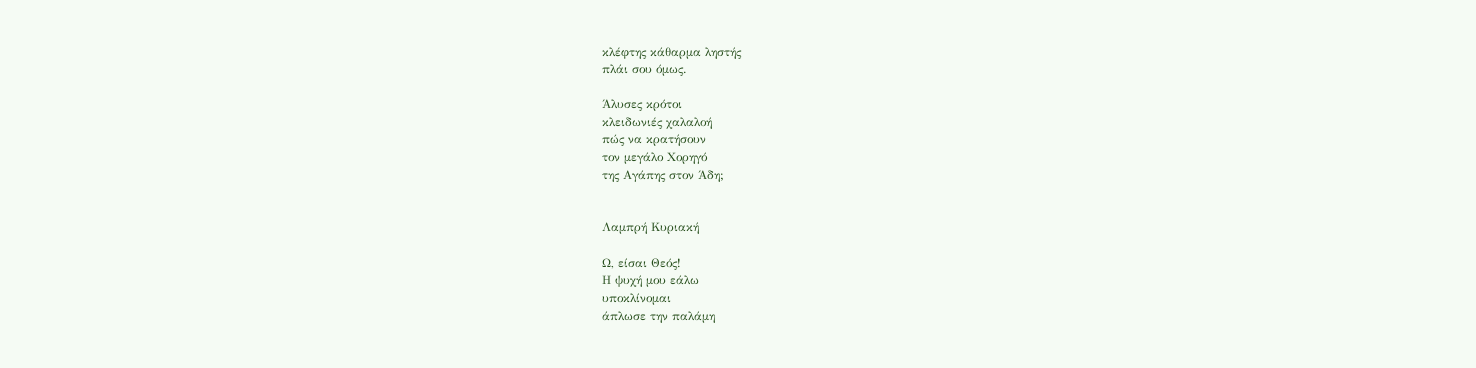κλέφτης κάθαρμα ληστής
πλάι σου όμως.

Άλυσες κρότοι
κλειδωνιές χαλαλοή
πώς να κρατήσουν
τον μεγάλο Χορηγό
της Αγάπης στον Άδη;


Λαμπρή Κυριακή

Ω, είσαι Θεός!
Η ψυχή μου εάλω
υποκλίνομαι
άπλωσε την παλάμη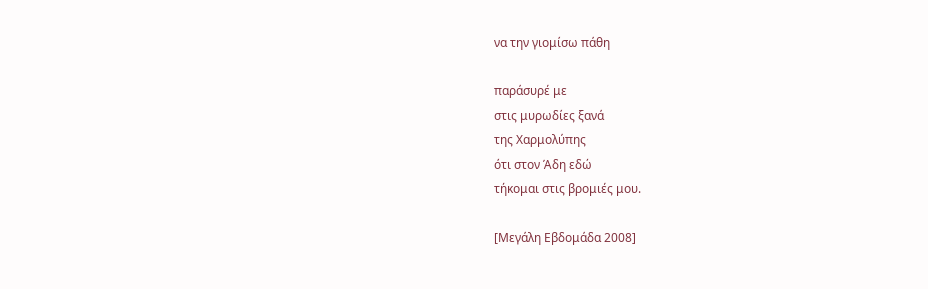να την γιομίσω πάθη

παράσυρέ με
στις μυρωδίες ξανά
της Χαρμολύπης
ότι στον Άδη εδώ
τήκομαι στις βρομιές μου.

[Μεγάλη Εβδομάδα 2008]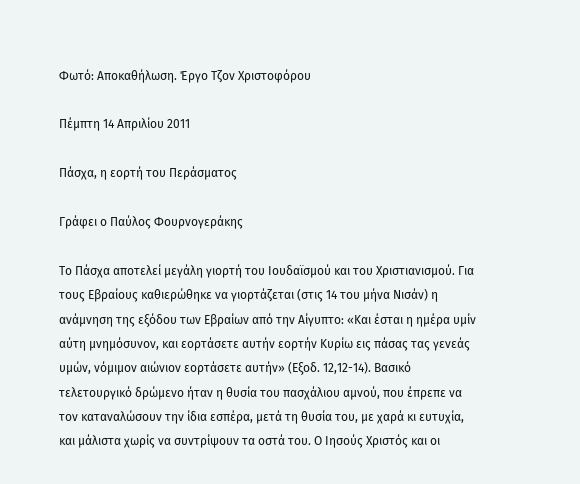Φωτό: Αποκαθήλωση. Έργο Τζον Χριστοφόρου

Πέμπτη 14 Απριλίου 2011

Πάσχα, η εορτή του Περάσματος

Γράφει ο Παύλος Φουρνογεράκης

Το Πάσχα αποτελεί μεγάλη γιορτή του Ιουδαϊσμού και του Χριστιανισμού. Για τους Εβραίους καθιερώθηκε να γιορτάζεται (στις 14 του μήνα Νισάν) η ανάμνηση της εξόδου των Εβραίων από την Αίγυπτο: «Και έσται η ημέρα υμίν αύτη μνημόσυνον, και εορτάσετε αυτήν εορτήν Κυρίω εις πάσας τας γενεάς υμών, νόμιμον αιώνιον εορτάσετε αυτήν» (Εξοδ. 12,12-14). Βασικό τελετουργικό δρώμενο ήταν η θυσία του πασχάλιου αμνού, που έπρεπε να τον καταναλώσουν την ίδια εσπέρα, μετά τη θυσία του, με χαρά κι ευτυχία, και μάλιστα χωρίς να συντρίψουν τα οστά του. Ο Ιησούς Χριστός και οι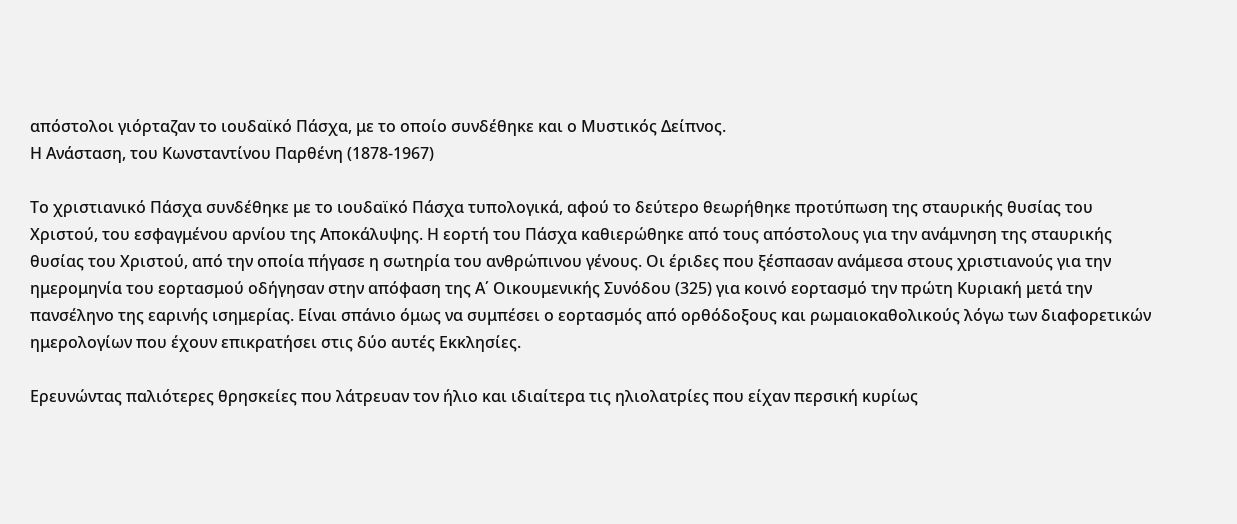απόστολοι γιόρταζαν το ιουδαϊκό Πάσχα, με το οποίο συνδέθηκε και ο Μυστικός Δείπνος.
Η Ανάσταση, του Κωνσταντίνου Παρθένη (1878-1967)

Το χριστιανικό Πάσχα συνδέθηκε με το ιουδαϊκό Πάσχα τυπολογικά, αφού το δεύτερο θεωρήθηκε προτύπωση της σταυρικής θυσίας του Χριστού, του εσφαγμένου αρνίου της Αποκάλυψης. Η εορτή του Πάσχα καθιερώθηκε από τους απόστολους για την ανάμνηση της σταυρικής θυσίας του Χριστού, από την οποία πήγασε η σωτηρία του ανθρώπινου γένους. Οι έριδες που ξέσπασαν ανάμεσα στους χριστιανούς για την ημερομηνία του εορτασμού οδήγησαν στην απόφαση της Α΄ Οικουμενικής Συνόδου (325) για κοινό εορτασμό την πρώτη Κυριακή μετά την πανσέληνο της εαρινής ισημερίας. Είναι σπάνιο όμως να συμπέσει ο εορτασμός από ορθόδοξους και ρωμαιοκαθολικούς λόγω των διαφορετικών ημερολογίων που έχουν επικρατήσει στις δύο αυτές Εκκλησίες.

Ερευνώντας παλιότερες θρησκείες που λάτρευαν τον ήλιο και ιδιαίτερα τις ηλιολατρίες που είχαν περσική κυρίως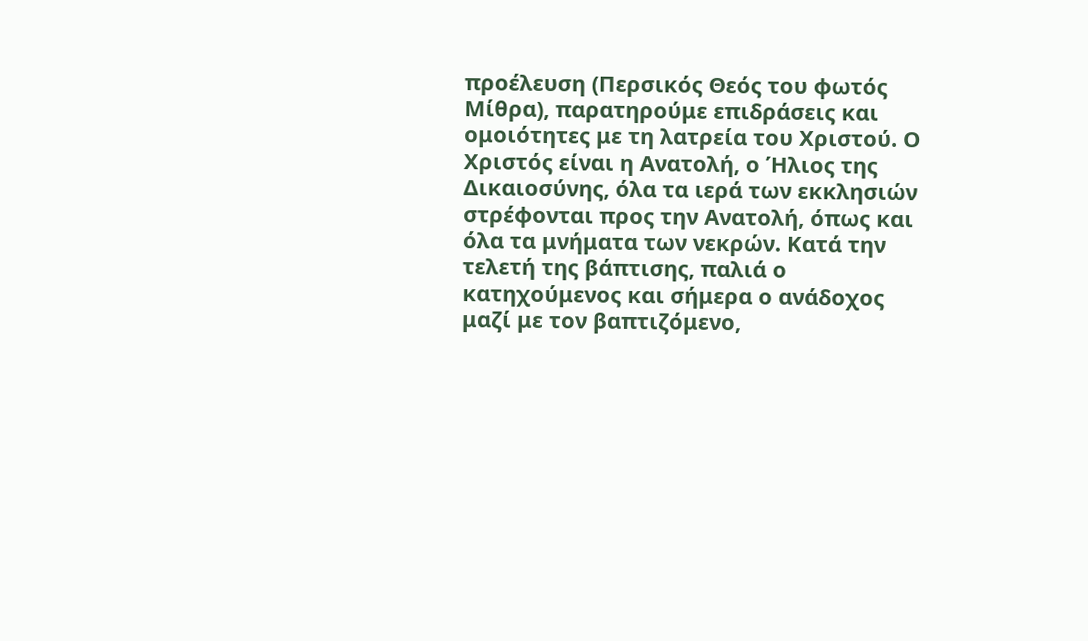προέλευση (Περσικός Θεός του φωτός Μίθρα), παρατηρούμε επιδράσεις και ομοιότητες με τη λατρεία του Χριστού. Ο Χριστός είναι η Ανατολή, ο Ήλιος της Δικαιοσύνης, όλα τα ιερά των εκκλησιών στρέφονται προς την Ανατολή, όπως και όλα τα μνήματα των νεκρών. Κατά την τελετή της βάπτισης, παλιά ο κατηχούμενος και σήμερα ο ανάδοχος μαζί με τον βαπτιζόμενο,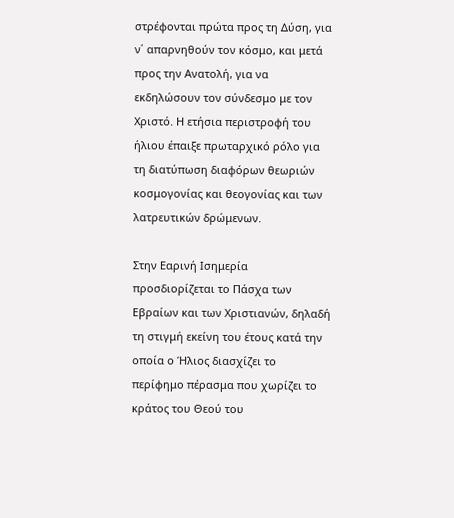στρέφονται πρώτα προς τη Δύση, για ν΄ απαρνηθούν τον κόσμο, και μετά προς την Ανατολή, για να εκδηλώσουν τον σύνδεσμο με τον Χριστό. Η ετήσια περιστροφή του ήλιου έπαιξε πρωταρχικό ρόλο για τη διατύπωση διαφόρων θεωριών κοσμογονίας και θεογονίας και των λατρευτικών δρώμενων.

Στην Εαρινή Ισημερία προσδιορίζεται το Πάσχα των Εβραίων και των Χριστιανών, δηλαδή τη στιγμή εκείνη του έτους κατά την οποία ο Ήλιος διασχίζει το περίφημο πέρασμα που χωρίζει το κράτος του Θεού του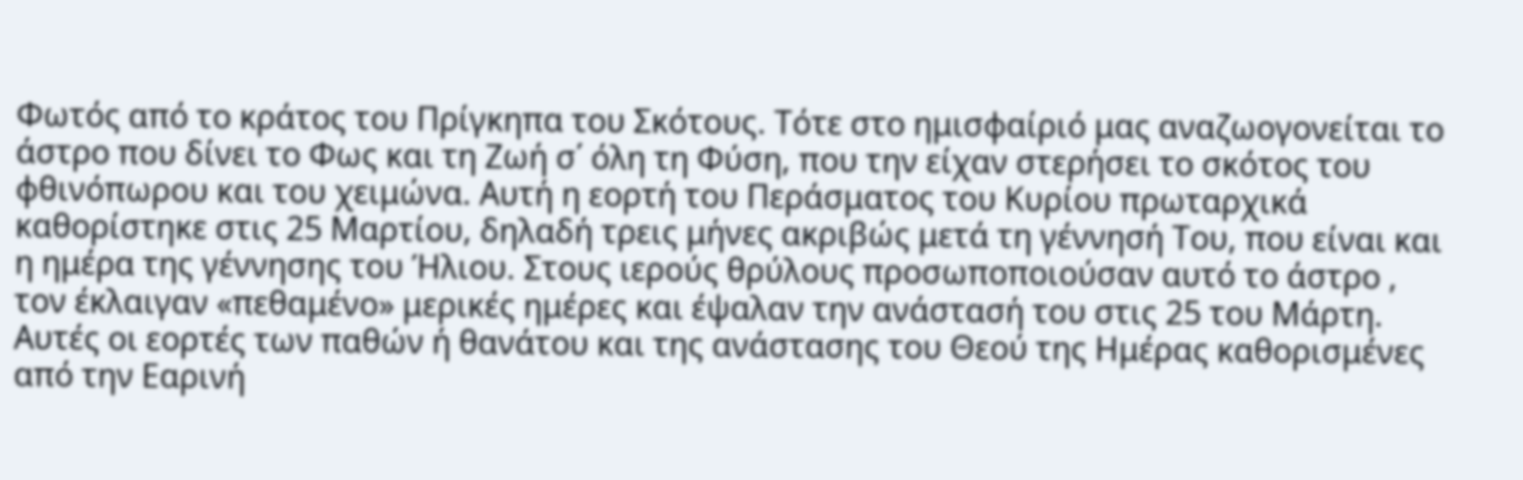Φωτός από το κράτος του Πρίγκηπα του Σκότους. Τότε στο ημισφαίριό μας αναζωογονείται το άστρο που δίνει το Φως και τη Ζωή σ΄ όλη τη Φύση, που την είχαν στερήσει το σκότος του φθινόπωρου και του χειμώνα. Αυτή η εορτή του Περάσματος του Κυρίου πρωταρχικά καθορίστηκε στις 25 Μαρτίου, δηλαδή τρεις μήνες ακριβώς μετά τη γέννησή Του, που είναι και η ημέρα της γέννησης του Ήλιου. Στους ιερούς θρύλους προσωποποιούσαν αυτό το άστρο , τον έκλαιγαν «πεθαμένο» μερικές ημέρες και έψαλαν την ανάστασή του στις 25 του Μάρτη. Αυτές οι εορτές των παθών ή θανάτου και της ανάστασης του Θεού της Ημέρας καθορισμένες από την Εαρινή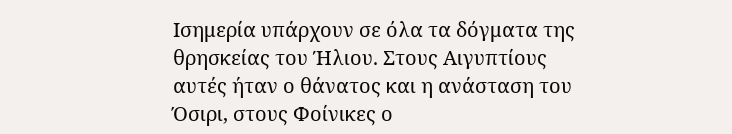Ισημερία υπάρχουν σε όλα τα δόγματα της θρησκείας του Ήλιου. Στους Αιγυπτίους αυτές ήταν ο θάνατος και η ανάσταση του Όσιρι, στους Φοίνικες ο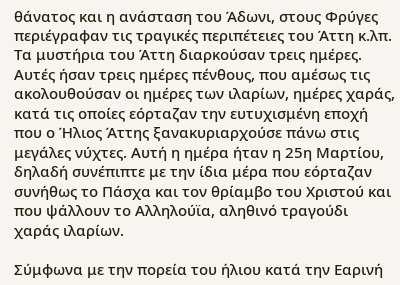θάνατος και η ανάσταση του Άδωνι, στους Φρύγες περιέγραφαν τις τραγικές περιπέτειες του Άττη κ.λπ. Τα μυστήρια του Άττη διαρκούσαν τρεις ημέρες. Αυτές ήσαν τρεις ημέρες πένθους, που αμέσως τις ακολουθούσαν οι ημέρες των ιλαρίων, ημέρες χαράς, κατά τις οποίες εόρταζαν την ευτυχισμένη εποχή που ο Ήλιος Άττης ξανακυριαρχούσε πάνω στις μεγάλες νύχτες. Αυτή η ημέρα ήταν η 25η Μαρτίου, δηλαδή συνέπιπτε με την ίδια μέρα που εόρταζαν συνήθως το Πάσχα και τον θρίαμβο του Χριστού και που ψάλλουν το Αλληλούϊα, αληθινό τραγούδι χαράς ιλαρίων.

Σύμφωνα με την πορεία του ήλιου κατά την Εαρινή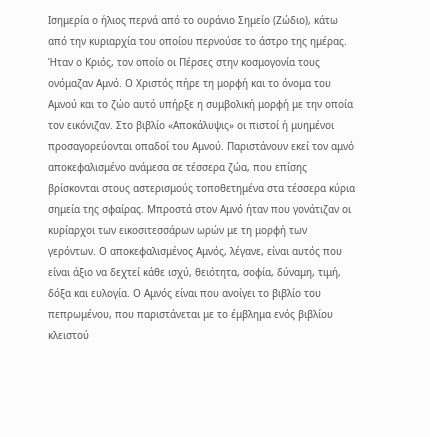Ισημερία ο ήλιος περνά από το ουράνιο Σημείο (Ζώδιο), κάτω από την κυριαρχία του οποίου περνούσε το άστρο της ημέρας. Ήταν ο Κριός, τον οποίο οι Πέρσες στην κοσμογονία τους ονόμαζαν Αμνό. Ο Χριστός πήρε τη μορφή και το όνομα του Αμνού και το ζώο αυτό υπήρξε η συμβολική μορφή με την οποία τον εικόνιζαν. Στο βιβλίο «Αποκάλυψις» οι πιστοί ή μυημένοι προσαγορεύονται οπαδοί του Αμνού. Παριστάνουν εκεί τον αμνό αποκεφαλισμένο ανάμεσα σε τέσσερα ζώα, που επίσης βρίσκονται στους αστερισμούς τοποθετημένα στα τέσσερα κύρια σημεία της σφαίρας. Μπροστά στον Αμνό ήταν που γονάτιζαν οι κυρίαρχοι των εικοσιτεσσάρων ωρών με τη μορφή των γερόντων. Ο αποκεφαλισμένος Αμνός, λέγανε, είναι αυτός που είναι άξιο να δεχτεί κάθε ισχύ, θειότητα, σοφία, δύναμη, τιμή, δόξα και ευλογία. Ο Αμνός είναι που ανοίγει το βιβλίο του πεπρωμένου, που παριστάνεται με το έμβλημα ενός βιβλίου κλειστού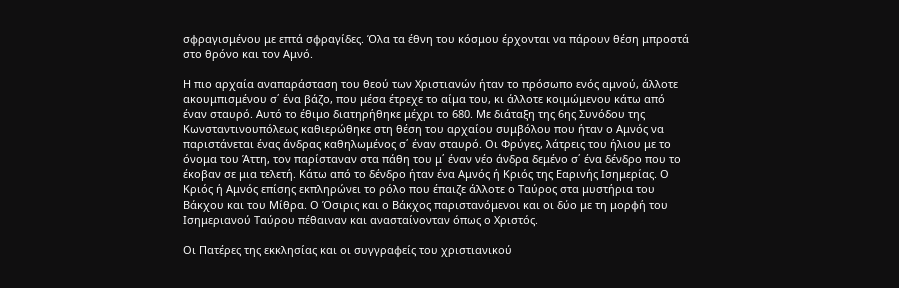σφραγισμένου με επτά σφραγίδες. Όλα τα έθνη του κόσμου έρχονται να πάρουν θέση μπροστά στο θρόνο και τον Αμνό.

Η πιο αρχαία αναπαράσταση του θεού των Χριστιανών ήταν το πρόσωπο ενός αμνού, άλλοτε ακουμπισμένου σ΄ ένα βάζο, που μέσα έτρεχε το αίμα του, κι άλλοτε κοιμώμενου κάτω από έναν σταυρό. Αυτό το έθιμο διατηρήθηκε μέχρι το 680. Με διάταξη της 6ης Συνόδου της Κωνσταντινουπόλεως καθιερώθηκε στη θέση του αρχαίου συμβόλου που ήταν ο Αμνός να παριστάνεται ένας άνδρας καθηλωμένος σ΄ έναν σταυρό. Οι Φρύγες, λάτρεις του ήλιου με το όνομα του Άττη, τον παρίσταναν στα πάθη του μ΄ έναν νέο άνδρα δεμένο σ΄ ένα δένδρο που το έκοβαν σε μια τελετή. Κάτω από το δένδρο ήταν ένα Αμνός ή Κριός της Εαρινής Ισημερίας. Ο Κριός ή Αμνός επίσης εκπληρώνει το ρόλο που έπαιζε άλλοτε ο Ταύρος στα μυστήρια του Βάκχου και του Μίθρα. Ο Όσιρις και ο Βάκχος παριστανόμενοι και οι δύο με τη μορφή του Ισημεριανού Ταύρου πέθαιναν και ανασταίνονταν όπως ο Χριστός.

Οι Πατέρες της εκκλησίας και οι συγγραφείς του χριστιανικού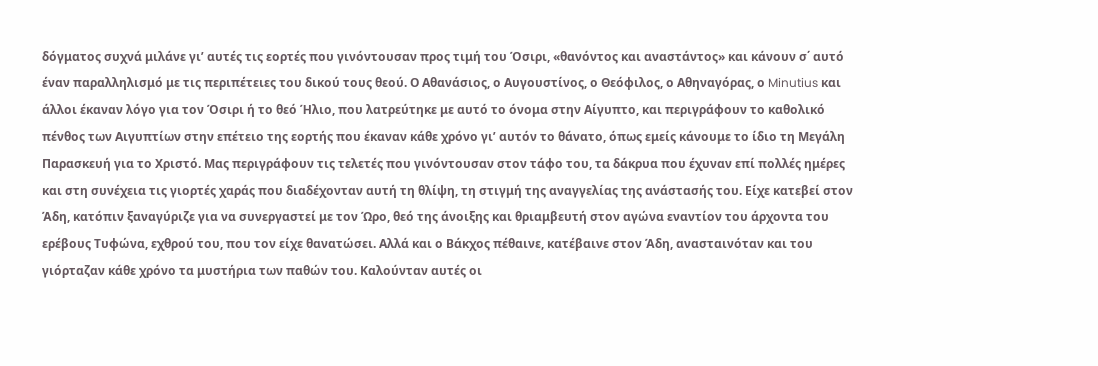δόγματος συχνά μιλάνε γι’ αυτές τις εορτές που γινόντουσαν προς τιμή του Όσιρι, «θανόντος και αναστάντος» και κάνουν σ΄ αυτό έναν παραλληλισμό με τις περιπέτειες του δικού τους θεού. Ο Αθανάσιος, ο Αυγουστίνος, ο Θεόφιλος, ο Αθηναγόρας, ο Minutius και άλλοι έκαναν λόγο για τον Όσιρι ή το θεό Ήλιο, που λατρεύτηκε με αυτό το όνομα στην Αίγυπτο, και περιγράφουν το καθολικό πένθος των Αιγυπτίων στην επέτειο της εορτής που έκαναν κάθε χρόνο γι’ αυτόν το θάνατο, όπως εμείς κάνουμε το ίδιο τη Μεγάλη Παρασκευή για το Χριστό. Μας περιγράφουν τις τελετές που γινόντουσαν στον τάφο του, τα δάκρυα που έχυναν επί πολλές ημέρες και στη συνέχεια τις γιορτές χαράς που διαδέχονταν αυτή τη θλίψη, τη στιγμή της αναγγελίας της ανάστασής του. Είχε κατεβεί στον Άδη, κατόπιν ξαναγύριζε για να συνεργαστεί με τον Ώρο, θεό της άνοιξης και θριαμβευτή στον αγώνα εναντίον του άρχοντα του ερέβους Τυφώνα, εχθρού του, που τον είχε θανατώσει. Αλλά και ο Βάκχος πέθαινε, κατέβαινε στον Άδη, ανασταινόταν και του γιόρταζαν κάθε χρόνο τα μυστήρια των παθών του. Καλούνταν αυτές οι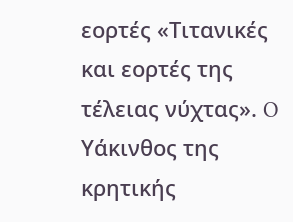εορτές «Τιτανικές και εορτές της τέλειας νύχτας». O Υάκινθος της κρητικής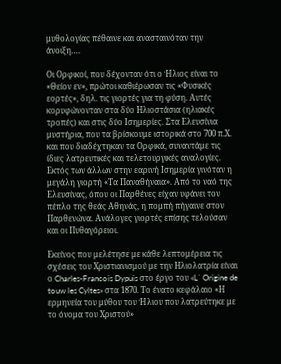μυθολογίας πέθαινε και ανασταινόταν την άνοιξη….

Οι Ορφικοί, που δέχονταν ότι ο Ήλιος είναι το «Θείον εν», πρώτοι καθιέρωσαν τις «Φυσικές εορτές», δηλ. τις γιορτές για τη φύση. Αυτές κορυφώνονταν στα δύο Ηλιοστάσια (ηλιακές τροπές) και στις δύο Ισημερίες. Στα Ελευσίνια μυστήρια, που τα βρίσκουμε ιστορικά στο 700 π.Χ. και που διαδέχτηκαν τα Ορφικά, συναντάμε τις ίδιες λατρευτικές και τελετουργικές αναλογίες. Εκτός των άλλων στην εαρινή Ισημερία γινόταν η μεγάλη γιορτή «Τα Παναθήναια». Από το ναό της Ελευσίνας, όπου οι Παρθένες είχαν υφάνει τον πέπλο της θεάς Αθηνάς, η πομπή πήγαινε στον Παρθενώνα. Ανάλογες γιορτές επίσης τελούσαν και οι Πυθαγόρειοι.

Εκείνος που μελέτησε με κάθε λεπτομέρεια τις σχέσεις του Χριστιανισμού με την Ηλιολατρία είναι ο Charles-Francois Dypuis στο έργο του «L΄ Origine de touw les Cyltes» στα 1870. Το ένατο κεφάλαιο «Η ερμηνεία του μύθου του Ήλιου που λατρεύτηκε με το όνομα του Χριστού»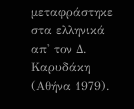μεταφράστηκε στα ελληνικά απ' τον Δ. Καρυδάκη (Αθήνα 1979).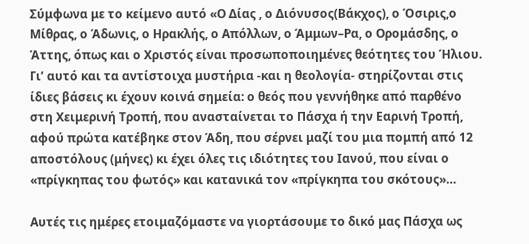Σύμφωνα με το κείμενο αυτό «Ο Δίας , ο Διόνυσος(Βάκχος), ο Όσιρις,ο Μίθρας, ο Άδωνις, ο Ηρακλής, ο Απόλλων, ο Άμμων–Ρα, ο Ορομάσδης, ο Άττης, όπως και ο Χριστός είναι προσωποποιημένες θεότητες του Ήλιου. Γι’ αυτό και τα αντίστοιχα μυστήρια -και η θεολογία- στηρίζονται στις ίδιες βάσεις κι έχουν κοινά σημεία: ο θεός που γεννήθηκε από παρθένο στη Χειμερινή Τροπή, που ανασταίνεται το Πάσχα ή την Εαρινή Τροπή, αφού πρώτα κατέβηκε στον Άδη, που σέρνει μαζί του μια πομπή από 12 αποστόλους (μήνες) κι έχει όλες τις ιδιότητες του Ιανού, που είναι ο «πρίγκηπας του φωτός» και κατανικά τον «πρίγκηπα του σκότους»…

Αυτές τις ημέρες ετοιμαζόμαστε να γιορτάσουμε το δικό μας Πάσχα ως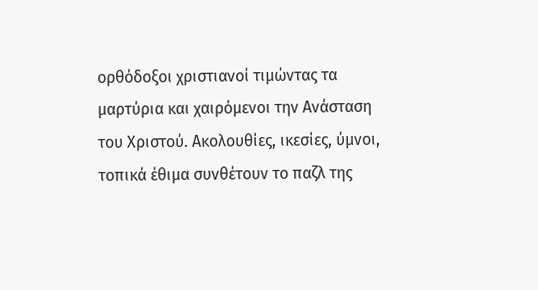ορθόδοξοι χριστιανοί τιμώντας τα μαρτύρια και χαιρόμενοι την Ανάσταση του Χριστού. Ακολουθίες, ικεσίες, ύμνοι, τοπικά έθιμα συνθέτουν το παζλ της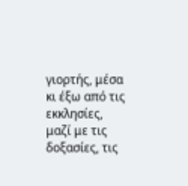γιορτής, μέσα κι έξω από τις εκκλησίες, μαζί με τις δοξασίες, τις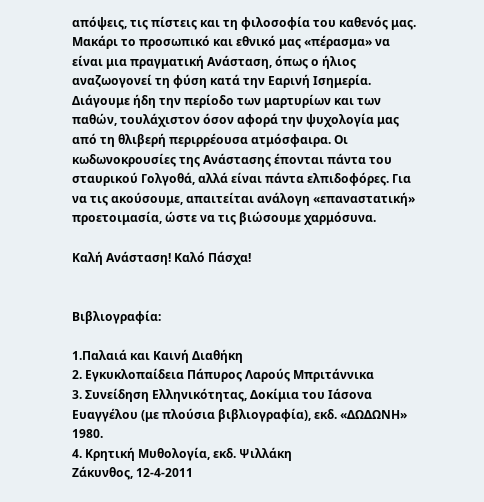απόψεις, τις πίστεις και τη φιλοσοφία του καθενός μας. Μακάρι το προσωπικό και εθνικό μας «πέρασμα» να είναι μια πραγματική Ανάσταση, όπως ο ήλιος αναζωογονεί τη φύση κατά την Εαρινή Ισημερία. Διάγουμε ήδη την περίοδο των μαρτυρίων και των παθών, τουλάχιστον όσον αφορά την ψυχολογία μας από τη θλιβερή περιρρέουσα ατμόσφαιρα. Οι κωδωνοκρουσίες της Ανάστασης έπονται πάντα του σταυρικού Γολγοθά, αλλά είναι πάντα ελπιδοφόρες. Για να τις ακούσουμε, απαιτείται ανάλογη «επαναστατική» προετοιμασία, ώστε να τις βιώσουμε χαρμόσυνα.

Καλή Ανάσταση! Καλό Πάσχα!


Βιβλιογραφία:

1.Παλαιά και Καινή Διαθήκη
2. Εγκυκλοπαίδεια Πάπυρος Λαρούς Μπριτάννικα
3. Συνείδηση Ελληνικότητας, Δοκίμια του Ιάσονα Ευαγγέλου (με πλούσια βιβλιογραφία), εκδ. «ΔΩΔΩΝΗ» 1980.
4. Κρητική Μυθολογία, εκδ. Ψιλλάκη
Ζάκυνθος, 12-4-2011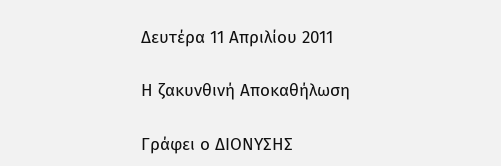Δευτέρα 11 Απριλίου 2011

Η ζακυνθινή Αποκαθήλωση

Γράφει ο ΔΙΟΝΥΣΗΣ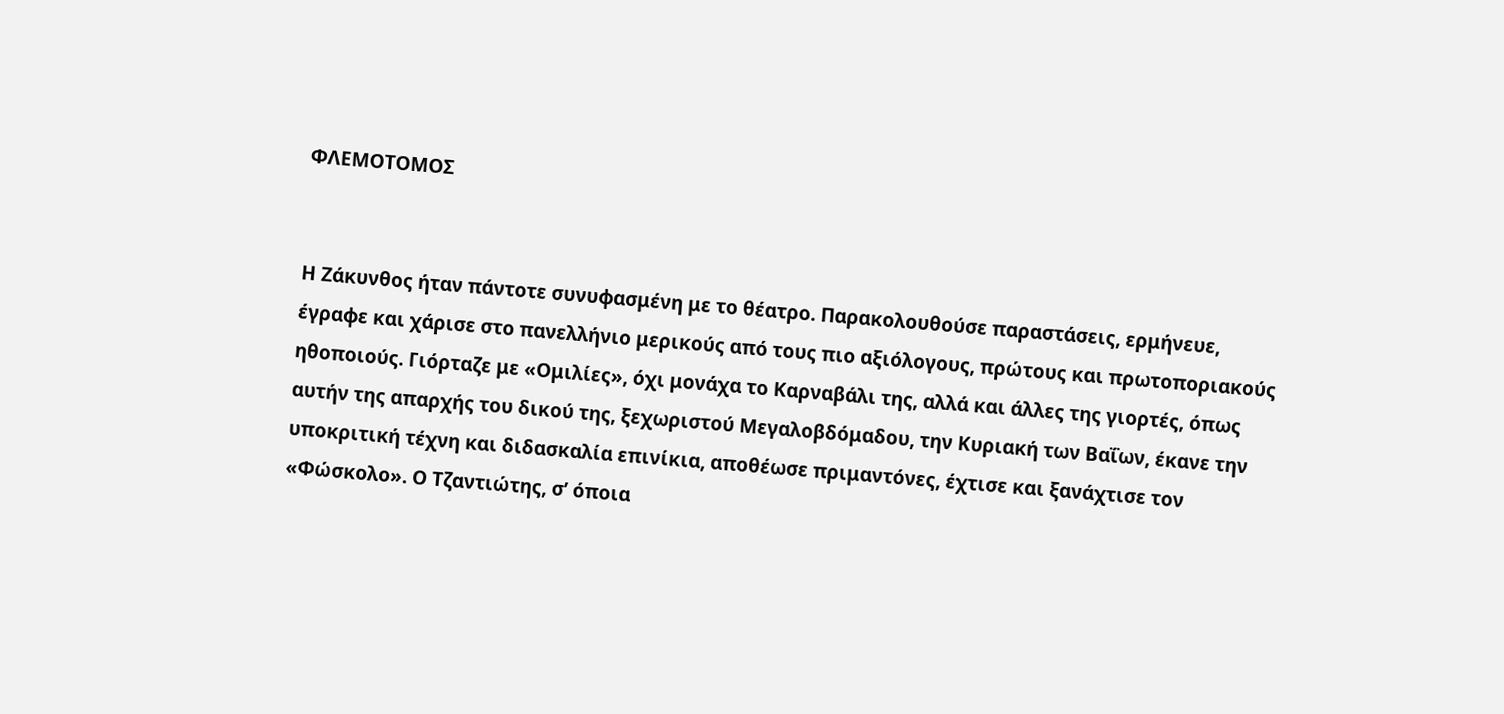ΦΛΕΜΟΤΟΜΟΣ


Η Ζάκυνθος ήταν πάντοτε συνυφασμένη με το θέατρο. Παρακολουθούσε παραστάσεις, ερμήνευε, έγραφε και χάρισε στο πανελλήνιο μερικούς από τους πιο αξιόλογους, πρώτους και πρωτοποριακούς ηθοποιούς. Γιόρταζε με «Ομιλίες», όχι μονάχα το Καρναβάλι της, αλλά και άλλες της γιορτές, όπως αυτήν της απαρχής του δικού της, ξεχωριστού Μεγαλοβδόμαδου, την Κυριακή των Βαΐων, έκανε την υποκριτική τέχνη και διδασκαλία επινίκια, αποθέωσε πριμαντόνες, έχτισε και ξανάχτισε τον «Φώσκολο». Ο Τζαντιώτης, σ’ όποια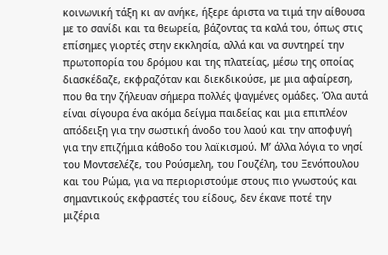κοινωνική τάξη κι αν ανήκε, ήξερε άριστα να τιμά την αίθουσα με το σανίδι και τα θεωρεία, βάζοντας τα καλά του, όπως στις επίσημες γιορτές στην εκκλησία, αλλά και να συντηρεί την πρωτοπορία του δρόμου και της πλατείας, μέσω της οποίας διασκέδαζε, εκφραζόταν και διεκδικούσε, με μια αφαίρεση, που θα την ζήλευαν σήμερα πολλές ψαγμένες ομάδες. Όλα αυτά είναι σίγουρα ένα ακόμα δείγμα παιδείας και μια επιπλέον απόδειξη για την σωστική άνοδο του λαού και την αποφυγή για την επιζήμια κάθοδο του λαϊκισμού. Μ’ άλλα λόγια το νησί του Μοντσελέζε, του Ρούσμελη, του Γουζέλη, του Ξενόπουλου και του Ρώμα, για να περιοριστούμε στους πιο γνωστούς και σημαντικούς εκφραστές του είδους, δεν έκανε ποτέ την μιζέρια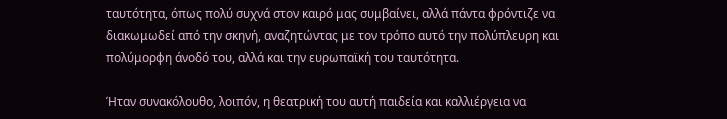ταυτότητα, όπως πολύ συχνά στον καιρό μας συμβαίνει, αλλά πάντα φρόντιζε να διακωμωδεί από την σκηνή, αναζητώντας με τον τρόπο αυτό την πολύπλευρη και πολύμορφη άνοδό του, αλλά και την ευρωπαϊκή του ταυτότητα.

Ήταν συνακόλουθο, λοιπόν, η θεατρική του αυτή παιδεία και καλλιέργεια να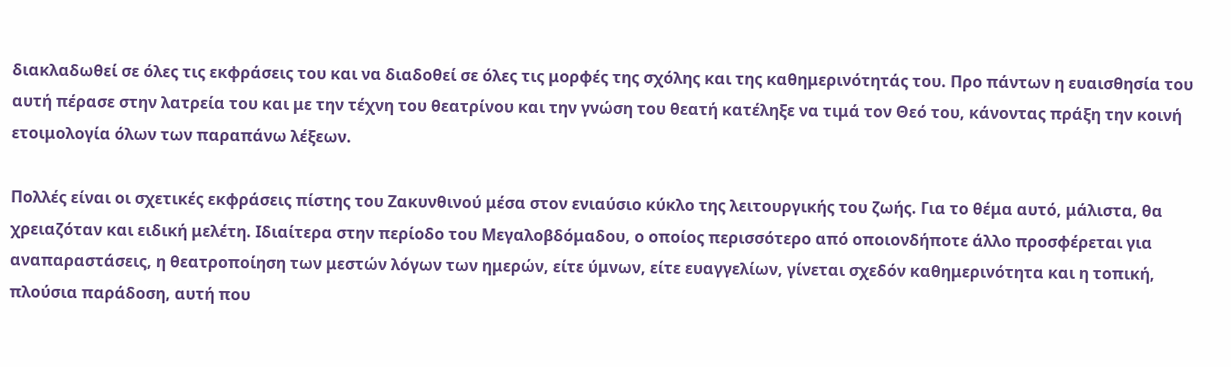διακλαδωθεί σε όλες τις εκφράσεις του και να διαδοθεί σε όλες τις μορφές της σχόλης και της καθημερινότητάς του. Προ πάντων η ευαισθησία του αυτή πέρασε στην λατρεία του και με την τέχνη του θεατρίνου και την γνώση του θεατή κατέληξε να τιμά τον Θεό του, κάνοντας πράξη την κοινή ετοιμολογία όλων των παραπάνω λέξεων.

Πολλές είναι οι σχετικές εκφράσεις πίστης του Ζακυνθινού μέσα στον ενιαύσιο κύκλο της λειτουργικής του ζωής. Για το θέμα αυτό, μάλιστα, θα χρειαζόταν και ειδική μελέτη. Ιδιαίτερα στην περίοδο του Μεγαλοβδόμαδου, ο οποίος περισσότερο από οποιονδήποτε άλλο προσφέρεται για αναπαραστάσεις, η θεατροποίηση των μεστών λόγων των ημερών, είτε ύμνων, είτε ευαγγελίων, γίνεται σχεδόν καθημερινότητα και η τοπική, πλούσια παράδοση, αυτή που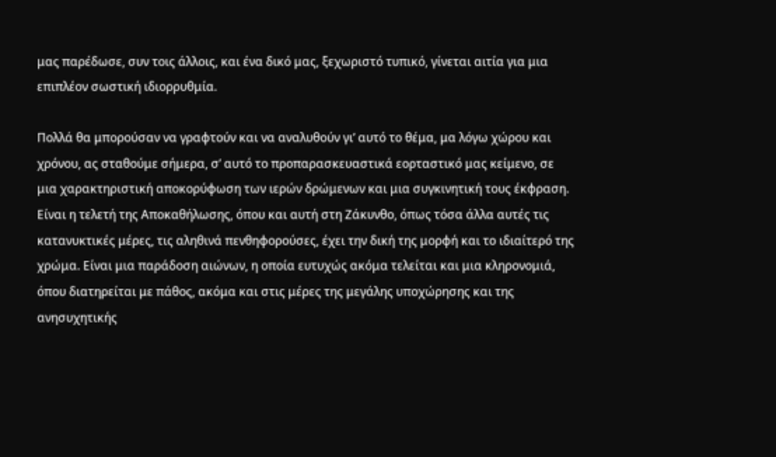μας παρέδωσε, συν τοις άλλοις, και ένα δικό μας, ξεχωριστό τυπικό, γίνεται αιτία για μια επιπλέον σωστική ιδιορρυθμία.

Πολλά θα μπορούσαν να γραφτούν και να αναλυθούν γι’ αυτό το θέμα, μα λόγω χώρου και χρόνου, ας σταθούμε σήμερα, σ’ αυτό το προπαρασκευαστικά εορταστικό μας κείμενο, σε μια χαρακτηριστική αποκορύφωση των ιερών δρώμενων και μια συγκινητική τους έκφραση. Είναι η τελετή της Αποκαθήλωσης, όπου και αυτή στη Ζάκυνθο, όπως τόσα άλλα αυτές τις κατανυκτικές μέρες, τις αληθινά πενθηφορούσες, έχει την δική της μορφή και το ιδιαίτερό της χρώμα. Είναι μια παράδοση αιώνων, η οποία ευτυχώς ακόμα τελείται και μια κληρονομιά, όπου διατηρείται με πάθος, ακόμα και στις μέρες της μεγάλης υποχώρησης και της ανησυχητικής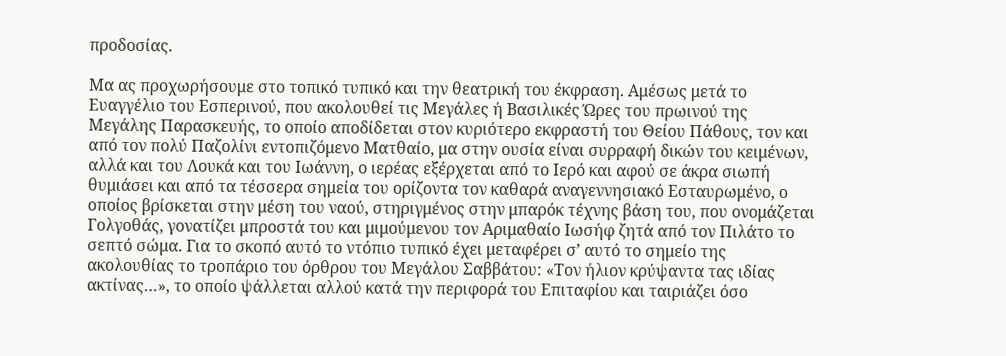προδοσίας.

Μα ας προχωρήσουμε στο τοπικό τυπικό και την θεατρική του έκφραση. Αμέσως μετά το Ευαγγέλιο του Εσπερινού, που ακολουθεί τις Μεγάλες ή Βασιλικές Ώρες του πρωινού της Μεγάλης Παρασκευής, το οποίο αποδίδεται στον κυριότερο εκφραστή του Θείου Πάθους, τον και από τον πολύ Παζολίνι εντοπιζόμενο Ματθαίο, μα στην ουσία είναι συρραφή δικών του κειμένων, αλλά και του Λουκά και του Ιωάννη, ο ιερέας εξέρχεται από το Ιερό και αφού σε άκρα σιωπή θυμιάσει και από τα τέσσερα σημεία του ορίζοντα τον καθαρά αναγεννησιακό Εσταυρωμένο, ο οποίος βρίσκεται στην μέση του ναού, στηριγμένος στην μπαρόκ τέχνης βάση του, που ονομάζεται Γολγοθάς, γονατίζει μπροστά του και μιμούμενου τον Αριμαθαίο Ιωσήφ ζητά από τον Πιλάτο το σεπτό σώμα. Για το σκοπό αυτό το ντόπιο τυπικό έχει μεταφέρει σ’ αυτό το σημείο της ακολουθίας το τροπάριο του όρθρου του Μεγάλου Σαββάτου: «Τον ήλιον κρύψαντα τας ιδίας ακτίνας…», το οποίο ψάλλεται αλλού κατά την περιφορά του Επιταφίου και ταιριάζει όσο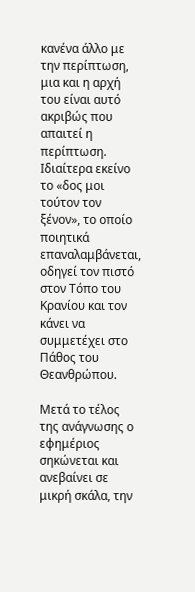κανένα άλλο με την περίπτωση, μια και η αρχή του είναι αυτό ακριβώς που απαιτεί η περίπτωση. Ιδιαίτερα εκείνο το «δος μοι τούτον τον ξένον», το οποίο ποιητικά επαναλαμβάνεται, οδηγεί τον πιστό στον Τόπο του Κρανίου και τον κάνει να συμμετέχει στο Πάθος του Θεανθρώπου.

Μετά το τέλος της ανάγνωσης ο εφημέριος σηκώνεται και ανεβαίνει σε μικρή σκάλα, την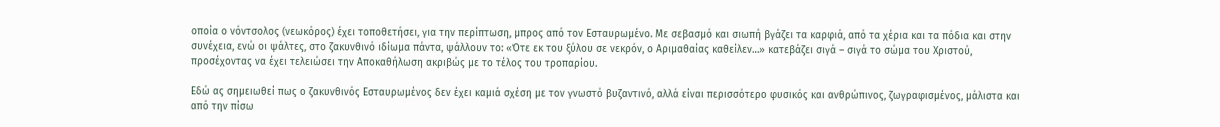οποία ο νόντσολος (νεωκόρος) έχει τοποθετήσει, για την περίπτωση, μπρος από τον Εσταυρωμένο. Με σεβασμό και σιωπή βγάζει τα καρφιά, από τα χέρια και τα πόδια και στην συνέχεια, ενώ οι ψάλτες, στο ζακυνθινό ιδίωμα πάντα, ψάλλουν το: «Ότε εκ του ξύλου σε νεκρόν, ο Αριμαθαίας καθείλεν…» κατεβάζει σιγά – σιγά το σώμα του Χριστού, προσέχοντας να έχει τελειώσει την Αποκαθήλωση ακριβώς με το τέλος του τροπαρίου.

Εδώ ας σημειωθεί πως ο ζακυνθινός Εσταυρωμένος δεν έχει καμιά σχέση με τον γνωστό βυζαντινό, αλλά είναι περισσότερο φυσικός και ανθρώπινος, ζωγραφισμένος, μάλιστα και από την πίσω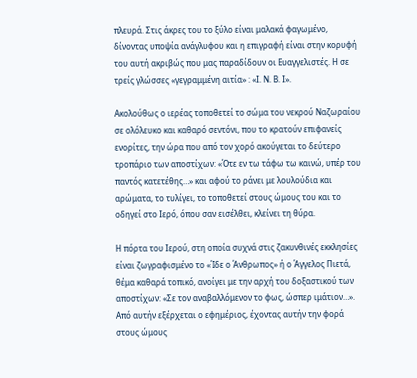πλευρά. Στις άκρες του το ξύλο είναι μαλακά φαγωμένο, δίνοντας υποψία ανάγλυφου και η επιγραφή είναι στην κορυφή του αυτή ακριβώς που μας παραδίδουν οι Ευαγγελιστές. Η σε τρείς γλώσσες «γεγραμμένη αιτία» : «Ι. Ν. Β. Ι».

Ακολούθως ο ιερέας τοποθετεί το σώμα του νεκρού Ναζωραίου σε ολόλευκο και καθαρό σεντόνι, που το κρατούν επιφανείς ενορίτες, την ώρα που από τον χορό ακούγεται το δεύτερο τροπάριο των αποστίχων: «Ότε εν τω τάφω τω καινώ, υπέρ του παντός κατετέθης…» και αφού το ράνει με λουλούδια και αρώματα, το τυλίγει, το τοποθετεί στους ώμους του και το οδηγεί στο Ιερό, όπου σαν εισέλθει, κλείνει τη θύρα.

Η πόρτα του Ιερού, στη οποία συχνά στις ζακυνθινές εκκλησίες είναι ζωγραφισμένο το «Ίδε ο Άνθρωπος» ή ο Άγγελος Πιετά, θέμα καθαρά τοπικό, ανοίγει με την αρχή του δοξαστικού των αποστίχων: «Σε τον αναβαλλόμενον το φως, ώσπερ ιμάτιον…». Από αυτήν εξέρχεται ο εφημέριος, έχοντας αυτήν την φορά στους ώμους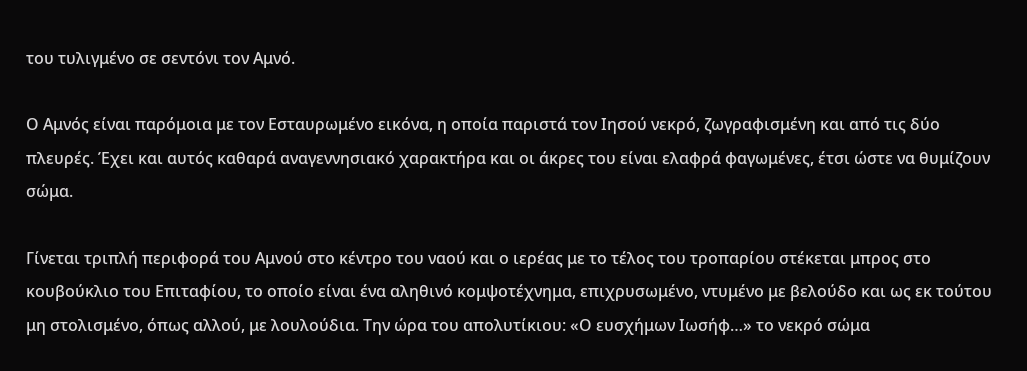του τυλιγμένο σε σεντόνι τον Αμνό.

Ο Αμνός είναι παρόμοια με τον Εσταυρωμένο εικόνα, η οποία παριστά τον Ιησού νεκρό, ζωγραφισμένη και από τις δύο πλευρές. Έχει και αυτός καθαρά αναγεννησιακό χαρακτήρα και οι άκρες του είναι ελαφρά φαγωμένες, έτσι ώστε να θυμίζουν σώμα.

Γίνεται τριπλή περιφορά του Αμνού στο κέντρο του ναού και ο ιερέας με το τέλος του τροπαρίου στέκεται μπρος στο κουβούκλιο του Επιταφίου, το οποίο είναι ένα αληθινό κομψοτέχνημα, επιχρυσωμένο, ντυμένο με βελούδο και ως εκ τούτου μη στολισμένο, όπως αλλού, με λουλούδια. Την ώρα του απολυτίκιου: «Ο ευσχήμων Ιωσήφ…» το νεκρό σώμα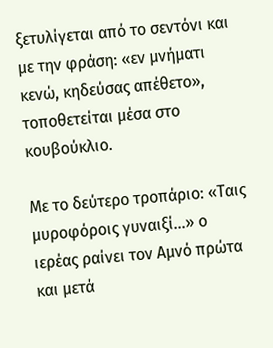ξετυλίγεται από το σεντόνι και με την φράση: «εν μνήματι κενώ, κηδεύσας απέθετο», τοποθετείται μέσα στο κουβούκλιο.

Με το δεύτερο τροπάριο: «Ταις μυροφόροις γυναιξί…» ο ιερέας ραίνει τον Αμνό πρώτα και μετά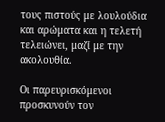τους πιστούς με λουλούδια και αρώματα και η τελετή τελειώνει, μαζί με την ακολουθία.

Οι παρευρισκόμενοι προσκυνούν τον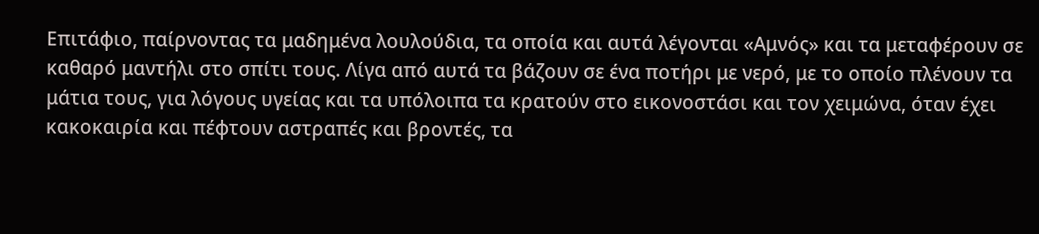Επιτάφιο, παίρνοντας τα μαδημένα λουλούδια, τα οποία και αυτά λέγονται «Αμνός» και τα μεταφέρουν σε καθαρό μαντήλι στο σπίτι τους. Λίγα από αυτά τα βάζουν σε ένα ποτήρι με νερό, με το οποίο πλένουν τα μάτια τους, για λόγους υγείας και τα υπόλοιπα τα κρατούν στο εικονοστάσι και τον χειμώνα, όταν έχει κακοκαιρία και πέφτουν αστραπές και βροντές, τα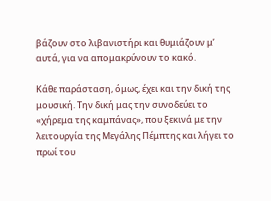βάζουν στο λιβανιστήρι και θυμιάζουν μ’ αυτά, για να απομακρύνουν το κακό.

Κάθε παράσταση, όμως, έχει και την δική της μουσική. Την δική μας την συνοδεύει το «χήρεμα της καμπάνας», που ξεκινά με την λειτουργία της Μεγάλης Πέμπτης και λήγει το πρωί του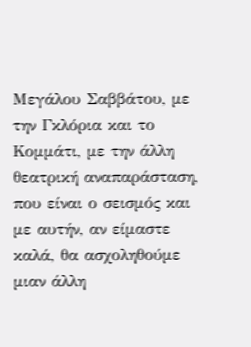Μεγάλου Σαββάτου, με την Γκλόρια και το Κομμάτι, με την άλλη θεατρική αναπαράσταση, που είναι ο σεισμός και με αυτήν, αν είμαστε καλά, θα ασχοληθούμε μιαν άλλη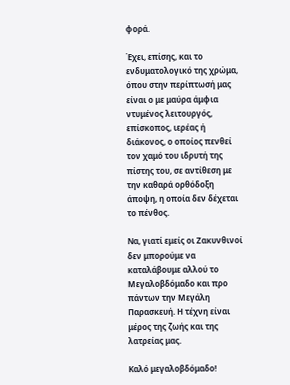φορά.

Έχει, επίσης, και το ενδυματολογικό της χρώμα, όπου στην περίπτωσή μας είναι ο με μαύρα άμφια ντυμένος λειτουργός, επίσκοπος, ιερέας ή διάκονος, ο οποίος πενθεί τον χαμό του ιδρυτή της πίστης του, σε αντίθεση με την καθαρά ορθόδοξη άποψη, η οποία δεν δέχεται το πένθος.

Να, γιατί εμείς οι Ζακυνθινοί δεν μπορούμε να καταλάβουμε αλλού το Μεγαλοβδόμαδο και προ πάντων την Μεγάλη Παρασκευή. Η τέχνη είναι μέρος της ζωής και της λατρείας μας.

Καλό μεγαλοβδόμαδο!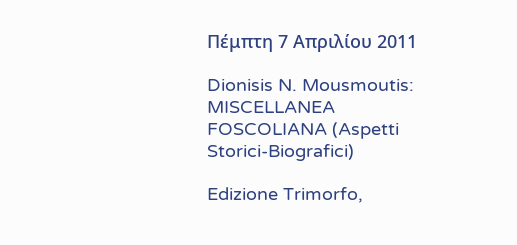Πέμπτη 7 Απριλίου 2011

Dionisis N. Mousmoutis: MISCELLANEA FOSCOLIANA (Aspetti Storici-Biografici)

Edizione Trimorfo,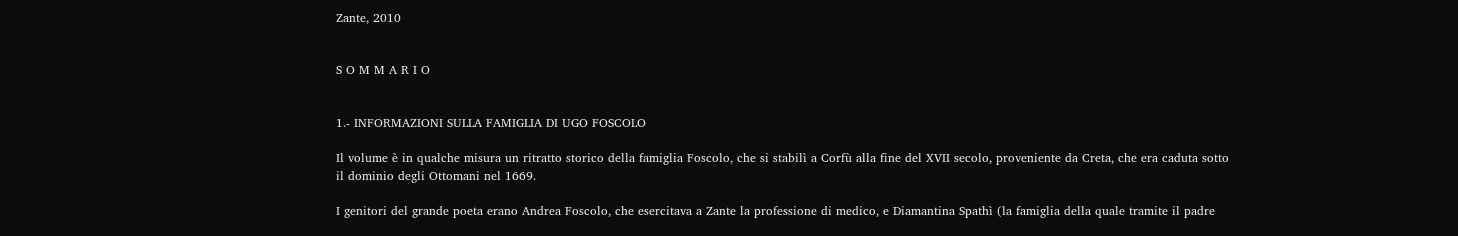Zante, 2010


S O M M A R I O


1.- INFORMAZIONI SULLA FAMIGLIA DI UGO FOSCOLO

Il volume è in qualche misura un ritratto storico della famiglia Foscolo, che si stabilì a Corfù alla fine del XVII secolo, proveniente da Creta, che era caduta sotto il dominio degli Ottomani nel 1669.

I genitori del grande poeta erano Andrea Foscolo, che esercitava a Zante la professione di medico, e Diamantina Spathì (la famiglia della quale tramite il padre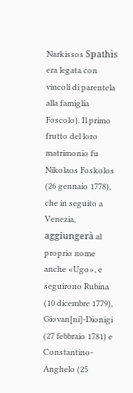Narkissos Spathìs era legata con vincoli di parentela alla famiglia Foscolo). Il primo frutto del loro matrimonio fu Nikolaos Foskolos (26 gennaio 1778), che in seguito a Venezia, aggiungerà al proprio nome anche «Ugo», e seguirono Rubina (10 dicembre 1779), Giovan[ni]-Dionigi (27 febbraio 1781) e Constantino-Anghelo (25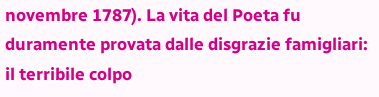novembre 1787). La vita del Poeta fu duramente provata dalle disgrazie famigliari: il terribile colpo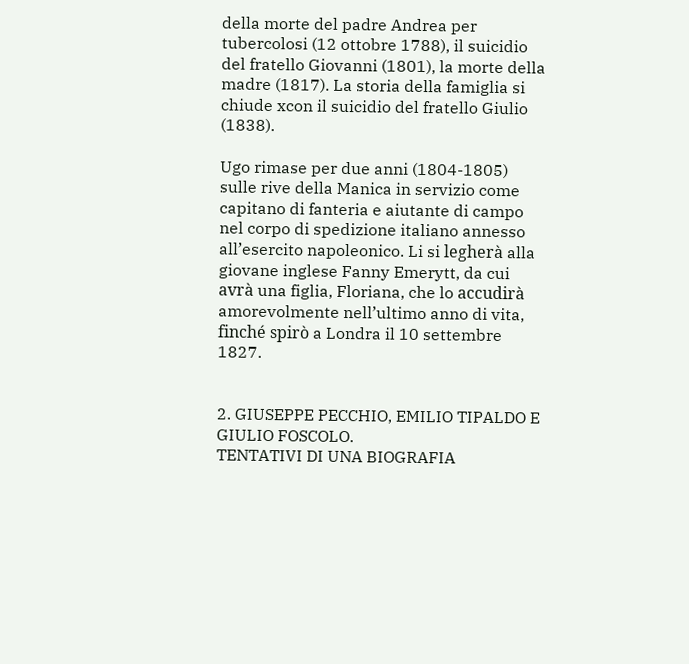della morte del padre Andrea per tubercolosi (12 ottobre 1788), il suicidio del fratello Giovanni (1801), la morte della madre (1817). La storia della famiglia si chiude xcon il suicidio del fratello Giulio (1838).

Ugo rimase per due anni (1804-1805) sulle rive della Manica in servizio come capitano di fanteria e aiutante di campo nel corpo di spedizione italiano annesso all’esercito napoleonico. Li si legherà alla giovane inglese Fanny Emerytt, da cui avrà una figlia, Floriana, che lo accudirà amorevolmente nell’ultimo anno di vita, finché spirò a Londra il 10 settembre 1827.


2. GIUSEPPE PECCHIO, EMILIO TIPALDO E GIULIO FOSCOLO.
TENTATIVI DI UNA BIOGRAFIA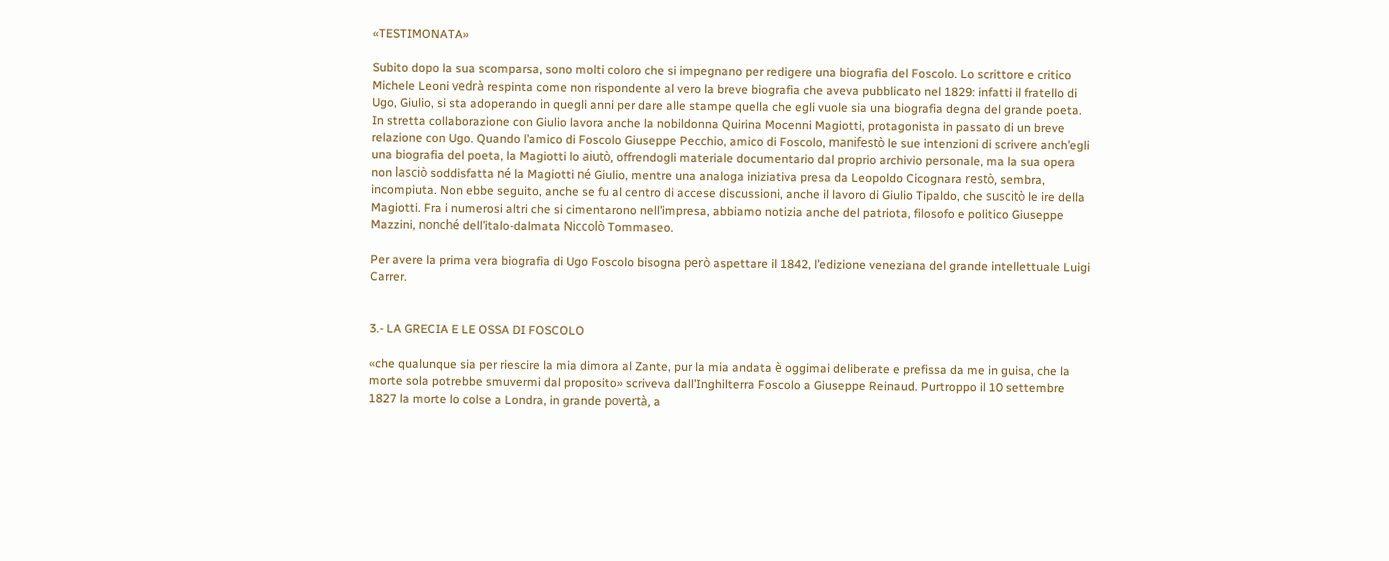«TESTIMONATA»

Subito dopo la sua scomparsa, sono molti coloro che si impegnano per redigere una biografia del Foscolo. Lo scrittore e critico Michele Leoni vedrà respinta come non rispondente al vero la breve biografia che aveva pubblicato nel 1829: infatti il fratello di Ugo, Giulio, si sta adoperando in quegli anni per dare alle stampe quella che egli vuole sia una biografia degna del grande poeta. In stretta collaborazione con Giulio lavora anche la nobildonna Quirina Mocenni Magiotti, protagonista in passato di un breve relazione con Ugo. Quando l’amico di Foscolo Giuseppe Pecchio, amico di Foscolo, manifestò le sue intenzioni di scrivere anch’egli una biografia del poeta, la Magiotti lo aiutò, offrendogli materiale documentario dal proprio archivio personale, ma la sua opera non lasciò soddisfatta né la Magiotti né Giulio, mentre una analoga iniziativa presa da Leopoldo Cicognara restò, sembra, incompiuta. Non ebbe seguito, anche se fu al centro di accese discussioni, anche il lavoro di Giulio Tipaldo, che suscitò le ire della Magiotti. Fra i numerosi altri che si cimentarono nell’impresa, abbiamo notizia anche del patriota, filosofo e politico Giuseppe Mazzini, nonché dell’italo-dalmata Niccolò Tommaseo.

Per avere la prima vera biografia di Ugo Foscolo bisogna però aspettare il 1842, l’edizione veneziana del grande intellettuale Luigi Carrer.


3.- LA GRECIA E LE OSSA DI FOSCOLO

«che qualunque sia per riescire la mia dimora al Zante, pur la mia andata è oggimai deliberate e prefissa da me in guisa, che la morte sola potrebbe smuvermi dal proposito» scriveva dall’Inghilterra Foscolo a Giuseppe Reinaud. Purtroppo il 10 settembre 1827 la morte lo colse a Londra, in grande povertà, a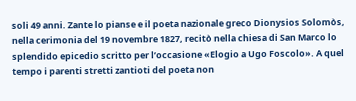soli 49 anni. Zante lo pianse e il poeta nazionale greco Dionysios Solomòs, nella cerimonia del 19 novembre 1827, recitò nella chiesa di San Marco lo splendido epicedio scritto per l’occasione «Elogio a Ugo Foscolo». A quel tempo i parenti stretti zantioti del poeta non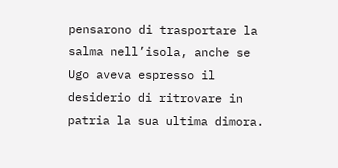pensarono di trasportare la salma nell’isola, anche se Ugo aveva espresso il desiderio di ritrovare in patria la sua ultima dimora.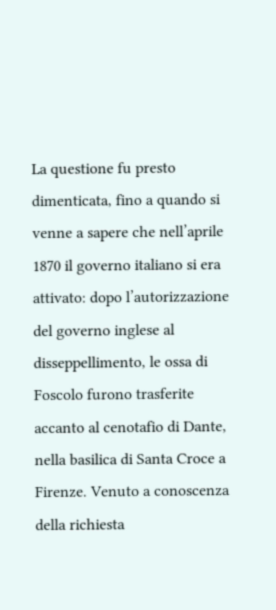La questione fu presto dimenticata, fino a quando si venne a sapere che nell’aprile 1870 il governo italiano si era attivato: dopo l’autorizzazione del governo inglese al disseppellimento, le ossa di Foscolo furono trasferite accanto al cenotafio di Dante, nella basilica di Santa Croce a Firenze. Venuto a conoscenza della richiesta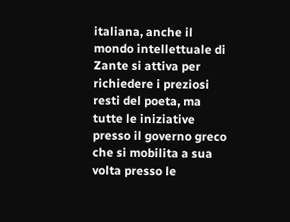italiana, anche il mondo intellettuale di Zante si attiva per richiedere i preziosi resti del poeta, ma tutte le iniziative presso il governo greco che si mobilita a sua volta presso le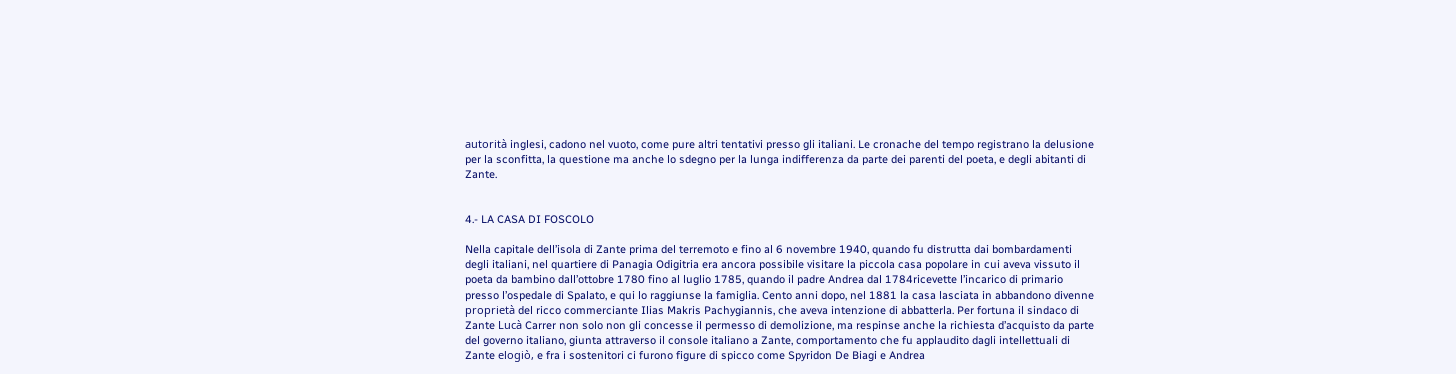autorità inglesi, cadono nel vuoto, come pure altri tentativi presso gli italiani. Le cronache del tempo registrano la delusione per la sconfitta, la questione ma anche lo sdegno per la lunga indifferenza da parte dei parenti del poeta, e degli abitanti di Zante.


4.- LA CASA DI FOSCOLO

Nella capitale dell’isola di Zante prima del terremoto e fino al 6 novembre 1940, quando fu distrutta dai bombardamenti degli italiani, nel quartiere di Panagia Odigitria era ancora possibile visitare la piccola casa popolare in cui aveva vissuto il poeta da bambino dall’ottobre 1780 fino al luglio 1785, quando il padre Andrea dal 1784ricevette l’incarico di primario presso l’ospedale di Spalato, e qui lo raggiunse la famiglia. Cento anni dopo, nel 1881 la casa lasciata in abbandono divenne proprietà del ricco commerciante Ilias Makris Pachygiannis, che aveva intenzione di abbatterla. Per fortuna il sindaco di Zante Lucà Carrer non solo non gli concesse il permesso di demolizione, ma respinse anche la richiesta d’acquisto da parte del governo italiano, giunta attraverso il console italiano a Zante, comportamento che fu applaudito dagli intellettuali di Zante elogiò, e fra i sostenitori ci furono figure di spicco come Spyridon De Biagi e Andrea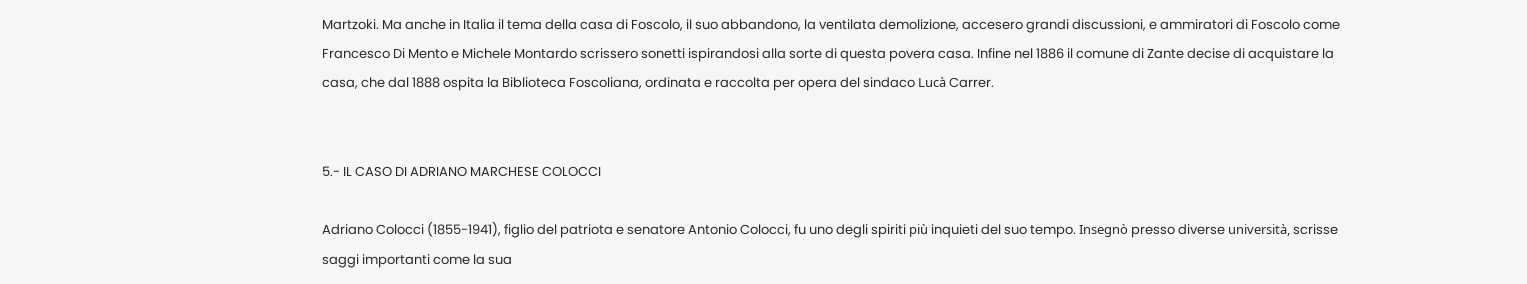Martzoki. Ma anche in Italia il tema della casa di Foscolo, il suo abbandono, la ventilata demolizione, accesero grandi discussioni, e ammiratori di Foscolo come Francesco Di Mento e Michele Montardo scrissero sonetti ispirandosi alla sorte di questa povera casa. Infine nel 1886 il comune di Zante decise di acquistare la casa, che dal 1888 ospita la Biblioteca Foscoliana, ordinata e raccolta per opera del sindaco Lucà Carrer.


5.- IL CASO DI ADRIANO MARCHESE COLOCCI

Adriano Colocci (1855-1941), figlio del patriota e senatore Antonio Colocci, fu uno degli spiriti più inquieti del suo tempo. Insegnò presso diverse università, scrisse saggi importanti come la sua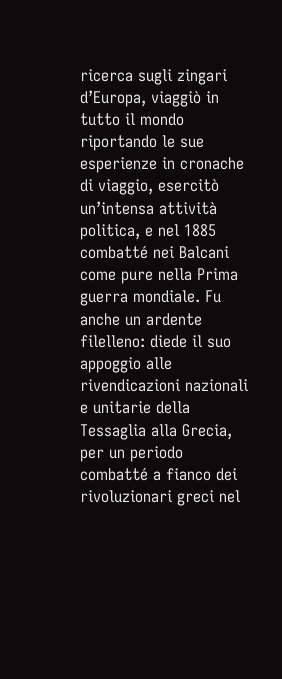ricerca sugli zingari d’Europa, viaggiò in tutto il mondo riportando le sue esperienze in cronache di viaggio, esercitò un’intensa attività politica, e nel 1885 combatté nei Balcani come pure nella Prima guerra mondiale. Fu anche un ardente filelleno: diede il suo appoggio alle rivendicazioni nazionali e unitarie della Tessaglia alla Grecia, per un periodo combatté a fianco dei rivoluzionari greci nel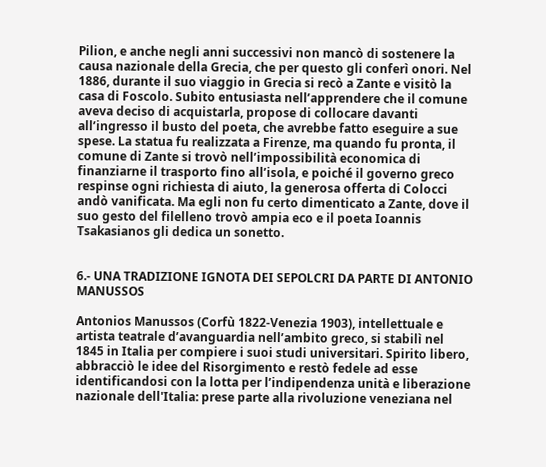Pilion, e anche negli anni successivi non mancò di sostenere la causa nazionale della Grecia, che per questo gli conferì onori. Nel 1886, durante il suo viaggio in Grecia si recò a Zante e visitò la casa di Foscolo. Subito entusiasta nell’apprendere che il comune aveva deciso di acquistarla, propose di collocare davanti all’ingresso il busto del poeta, che avrebbe fatto eseguire a sue spese. La statua fu realizzata a Firenze, ma quando fu pronta, il comune di Zante si trovò nell’impossibilità economica di finanziarne il trasporto fino all’isola, e poiché il governo greco respinse ogni richiesta di aiuto, la generosa offerta di Colocci andò vanificata. Ma egli non fu certo dimenticato a Zante, dove il suo gesto del filelleno trovò ampia eco e il poeta Ioannis Tsakasianos gli dedica un sonetto.


6.- UNA TRADIZIONE IGNOTA DEI SEPOLCRI DA PARTE DI ANTONIO MANUSSOS

Antonios Manussos (Corfù 1822-Venezia 1903), intellettuale e artista teatrale d’avanguardia nell’ambito greco, si stabilì nel 1845 in Italia per compiere i suoi studi universitari. Spirito libero, abbracciò le idee del Risorgimento e restò fedele ad esse identificandosi con la lotta per l’indipendenza unità e liberazione nazionale dell'Italia: prese parte alla rivoluzione veneziana nel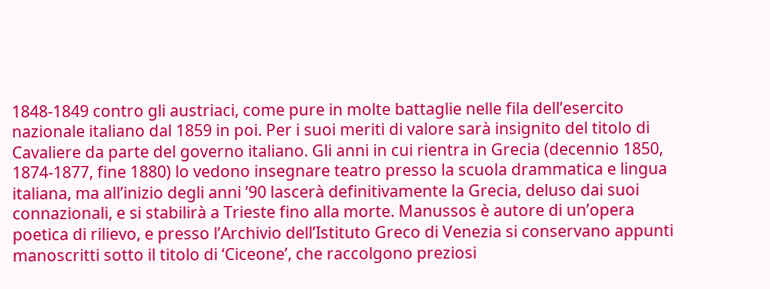1848-1849 contro gli austriaci, come pure in molte battaglie nelle fila dell’esercito nazionale italiano dal 1859 in poi. Per i suoi meriti di valore sarà insignito del titolo di Cavaliere da parte del governo italiano. Gli anni in cui rientra in Grecia (decennio 1850, 1874-1877, fine 1880) lo vedono insegnare teatro presso la scuola drammatica e lingua italiana, ma all’inizio degli anni ’90 lascerà definitivamente la Grecia, deluso dai suoi connazionali, e si stabilirà a Trieste fino alla morte. Manussos è autore di un’opera poetica di rilievo, e presso l’Archivio dell’Istituto Greco di Venezia si conservano appunti manoscritti sotto il titolo di ‘Ciceone’, che raccolgono preziosi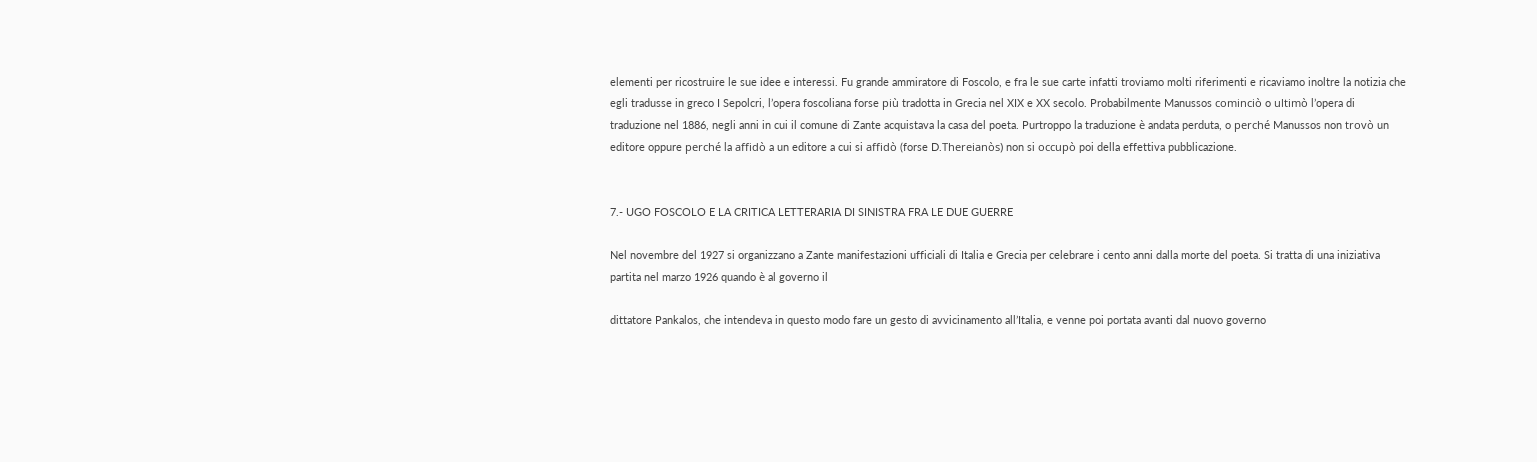elementi per ricostruire le sue idee e interessi. Fu grande ammiratore di Foscolo, e fra le sue carte infatti troviamo molti riferimenti e ricaviamo inoltre la notizia che egli tradusse in greco I Sepolcri, l’opera foscoliana forse più tradotta in Grecia nel XIX e XX secolo. Probabilmente Manussos cominciò o ultimò l’opera di traduzione nel 1886, negli anni in cui il comune di Zante acquistava la casa del poeta. Purtroppo la traduzione è andata perduta, o perché Manussos non trovò un editore oppure perché la affidò a un editore a cui si affidò (forse D.Thereianòs) non si occupò poi della effettiva pubblicazione.


7.- UGO FOSCOLO E LA CRITICA LETTERARIA DI SINISTRA FRA LE DUE GUERRE

Nel novembre del 1927 si organizzano a Zante manifestazioni ufficiali di Italia e Grecia per celebrare i cento anni dalla morte del poeta. Si tratta di una iniziativa partita nel marzo 1926 quando è al governo il

dittatore Pankalos, che intendeva in questo modo fare un gesto di avvicinamento all’Italia, e venne poi portata avanti dal nuovo governo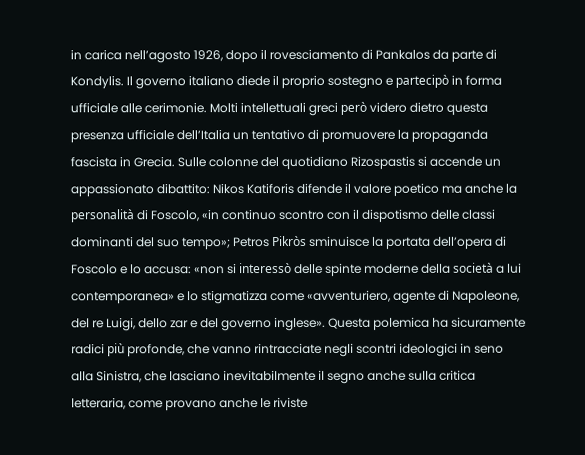in carica nell’agosto 1926, dopo il rovesciamento di Pankalos da parte di Kondylis. Il governo italiano diede il proprio sostegno e partecipò in forma ufficiale alle cerimonie. Molti intellettuali greci però videro dietro questa presenza ufficiale dell’Italia un tentativo di promuovere la propaganda fascista in Grecia. Sulle colonne del quotidiano Rizospastis si accende un appassionato dibattito: Nikos Katiforis difende il valore poetico ma anche la personalità di Foscolo, «in continuo scontro con il dispotismo delle classi dominanti del suo tempo»; Petros Pikròs sminuisce la portata dell’opera di Foscolo e lo accusa: «non si interessò delle spinte moderne della società a lui contemporanea» e lo stigmatizza come «avventuriero, agente di Napoleone, del re Luigi, dello zar e del governo inglese». Questa polemica ha sicuramente radici più profonde, che vanno rintracciate negli scontri ideologici in seno alla Sinistra, che lasciano inevitabilmente il segno anche sulla critica letteraria, come provano anche le riviste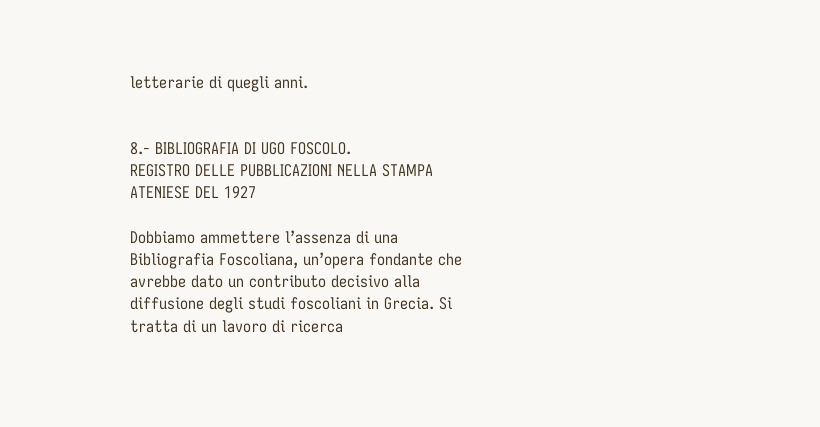letterarie di quegli anni.


8.- BIBLIOGRAFIA DI UGO FOSCOLO.
REGISTRO DELLE PUBBLICAZIONI NELLA STAMPA ATENIESE DEL 1927

Dobbiamo ammettere l’assenza di una Bibliografia Foscoliana, un’opera fondante che avrebbe dato un contributo decisivo alla diffusione degli studi foscoliani in Grecia. Si tratta di un lavoro di ricerca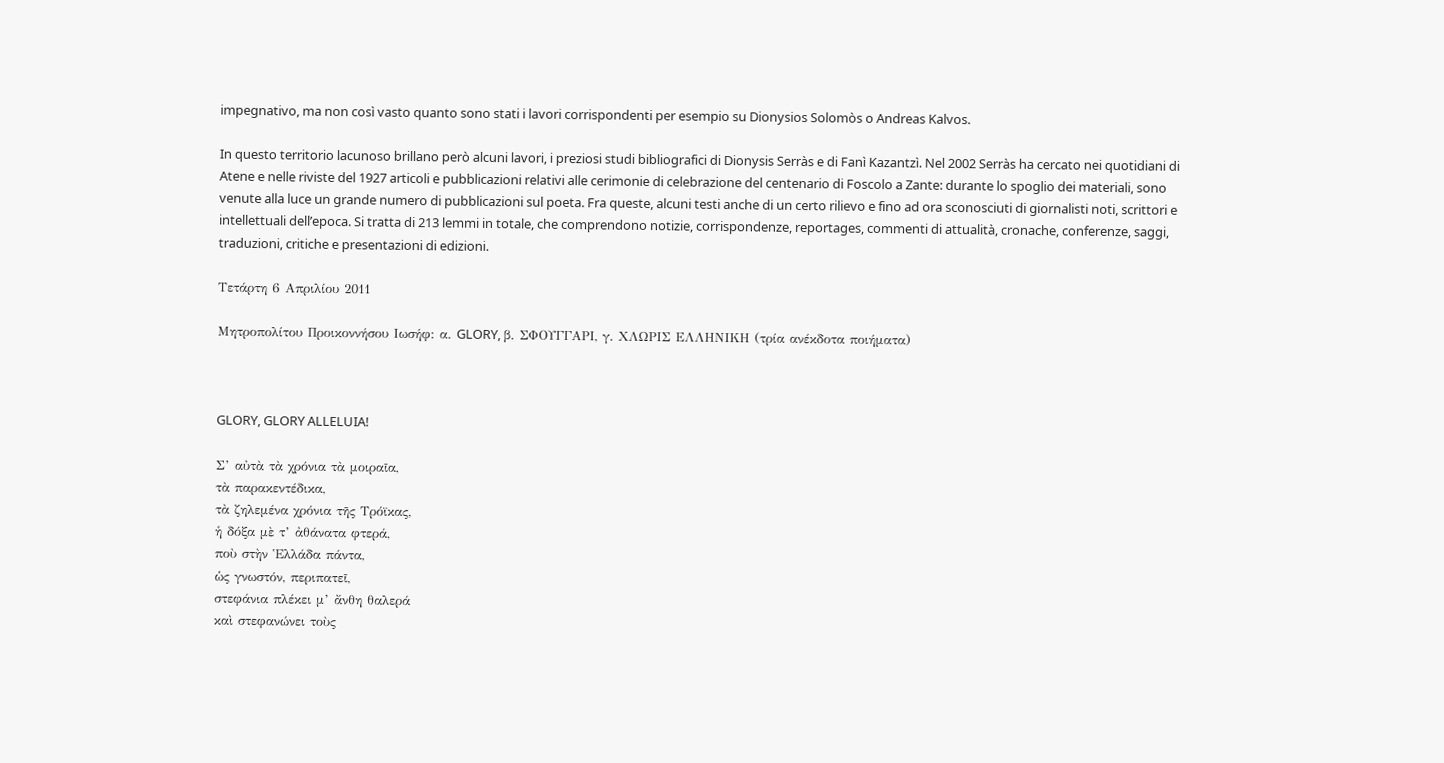impegnativo, ma non così vasto quanto sono stati i lavori corrispondenti per esempio su Dionysios Solomòs o Andreas Kalvos.

In questo territorio lacunoso brillano però alcuni lavori, i preziosi studi bibliografici di Dionysis Serràs e di Fanì Kazantzì. Nel 2002 Serràs ha cercato nei quotidiani di Atene e nelle riviste del 1927 articoli e pubblicazioni relativi alle cerimonie di celebrazione del centenario di Foscolo a Zante: durante lo spoglio dei materiali, sono venute alla luce un grande numero di pubblicazioni sul poeta. Fra queste, alcuni testi anche di un certo rilievo e fino ad ora sconosciuti di giornalisti noti, scrittori e intellettuali dell’epoca. Si tratta di 213 lemmi in totale, che comprendono notizie, corrispondenze, reportages, commenti di attualità, cronache, conferenze, saggi, traduzioni, critiche e presentazioni di edizioni.

Τετάρτη 6 Απριλίου 2011

Μητροπολίτου Προικοννήσου Ιωσήφ: α. GLORY, β. ΣΦΟΥΓΓΑΡΙ, γ. ΧΛΩΡΙΣ ΕΛΛΗΝΙΚΗ (τρία ανέκδοτα ποιήματα)



GLORY, GLORY ALLELUIA!

Σ’ αὐτὰ τὰ χρόνια τὰ μοιραῖα,
τὰ παρακεντέδικα,
τὰ ζηλεμένα χρόνια τῆς Τρόϊκας,
ἡ δόξα μὲ τ’ ἀθάνατα φτερά,
ποὺ στὴν Ἑλλάδα πάντα,
ὡς γνωστόν, περιπατεῖ,
στεφάνια πλέκει μ’ ἄνθη θαλερά
καὶ στεφανώνει τοὺς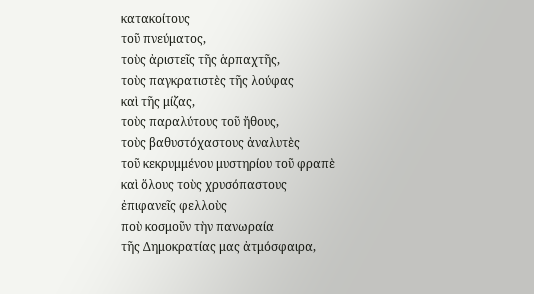κατακοίτους
τοῦ πνεύματος,
τοὺς ἀριστεῖς τῆς ἁρπαχτῆς,
τοὺς παγκρατιστὲς τῆς λούφας
καὶ τῆς μίζας,
τοὺς παραλύτους τοῦ ἤθους,
τοὺς βαθυστόχαστους ἀναλυτὲς
τοῦ κεκρυμμένου μυστηρίου τοῦ φραπὲ
καὶ ὅλους τοὺς χρυσόπαστους
ἐπιφανεῖς φελλοὺς
ποὺ κοσμοῦν τὴν πανωραία
τῆς Δημοκρατίας μας ἀτμόσφαιρα,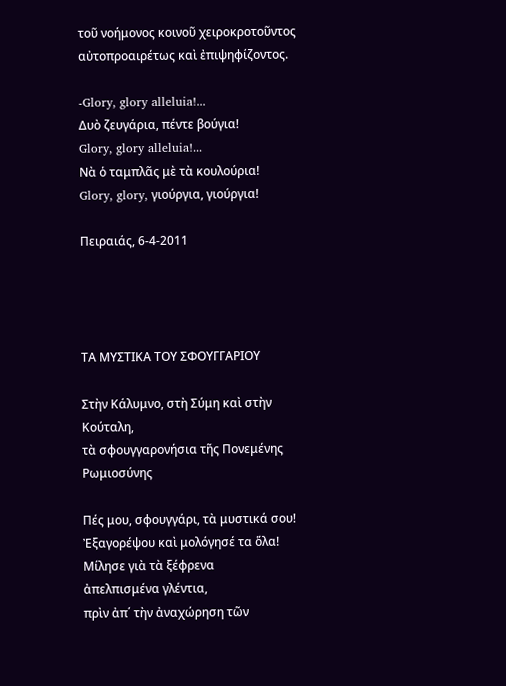τοῦ νοήμονος κοινοῦ χειροκροτοῦντος
αὐτοπροαιρέτως καὶ ἐπιψηφίζοντος.

-Glory, glory alleluia!...
Δυὸ ζευγάρια, πέντε βούγια!
Glory, glory alleluia!...
Νὰ ὁ ταμπλᾶς μὲ τὰ κουλούρια!
Glory, glory, γιούργια, γιούργια!

Πειραιάς, 6-4-2011




ΤΑ ΜΥΣΤΙΚΑ ΤΟΥ ΣΦΟΥΓΓΑΡΙΟΥ

Στὴν Κάλυμνο, στὴ Σύμη καὶ στὴν Κούταλη,
τὰ σφουγγαρονήσια τῆς Πονεμένης Ρωμιοσύνης

Πές μου, σφουγγάρι, τὰ μυστικά σου!
Ἐξαγορέψου καὶ μολόγησέ τα ὅλα!
Μίλησε γιὰ τὰ ξέφρενα
ἀπελπισμένα γλέντια,
πρὶν ἀπ΄ τὴν ἀναχώρηση τῶν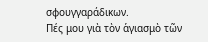σφουγγαράδικων.
Πές μου γιὰ τὸν ἁγιασμὸ τῶν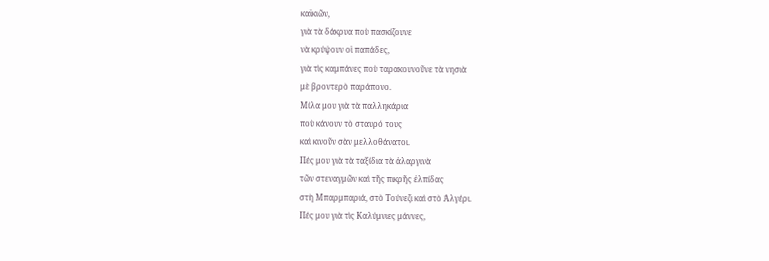καϊκιῶν,
γιὰ τὰ δάκρυα ποὺ πασκίζουνε
νὰ κρύψουν οἱ παπάδες,
γιὰ τὶς καμπάνες ποὺ ταρακουνοῦνε τὰ νησιὰ
μὲ βροντερὸ παράπονο.
Μίλα μου γιὰ τὰ παλληκάρια
ποὺ κάνουν τὸ σταυρό τους
καὶ κινοῦν σὰν μελλοθάνατοι.
Πές μου γιὰ τὰ ταξίδια τὰ ἀλαργινὰ
τῶν στεναγμῶν καὶ τῆς πικρῆς ἐλπίδας
στὴ Μπαρμπαριά, στὸ Τούνεζι καὶ στὸ Ἀλγέρι.
Πές μου γιὰ τὶς Καλύμνιες μάννες,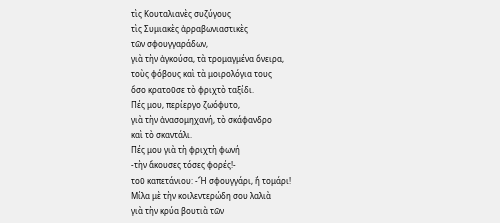τὶς Κουταλιανὲς συζύγους
τὶς Συμιακὲς ἀρραβωνιαστικὲς
τῶν σφουγγαράδων,
γιὰ τὴν ἀγκούσα, τὰ τρομαγμένα ὄνειρα,
τοὺς φόβους καὶ τὰ μοιρολόγια τους
ὅσο κρατοῦσε τὸ φριχτὸ ταξίδι.
Πές μου, περίεργο ζωόφυτο,
γιὰ τὴν ἀνασομηχανή, τὸ σκάφανδρο
καὶ τὸ σκαντάλι.
Πές μου γιὰ τὴ φριχτὴ φωνή
-τὴν ἄκουσες τόσες φορές!-
τοῦ καπετάνιου: -Ἤ σφουγγάρι, ἤ τομάρι!
Μίλα μὲ τὴν κοιλεντερώδη σου λαλιὰ
γιὰ τὴν κρύα βουτιὰ τῶν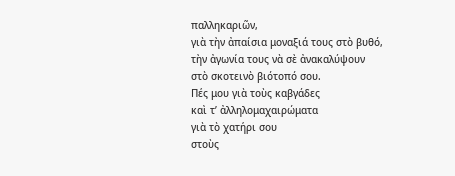παλληκαριῶν,
γιὰ τὴν ἀπαίσια μοναξιά τους στὸ βυθό,
τὴν ἀγωνία τους νὰ σὲ ἀνακαλύψουν
στὸ σκοτεινὸ βιότοπό σου.
Πές μου γιὰ τοὺς καβγάδες
καὶ τ’ ἀλληλομαχαιρώματα
γιὰ τὸ χατήρι σου
στοὺς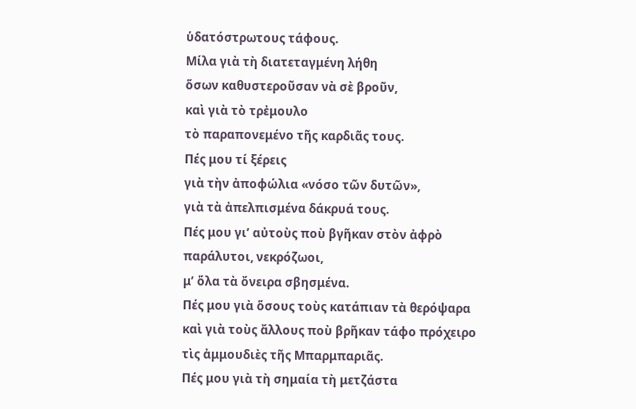ὑδατόστρωτους τάφους.
Μίλα γιὰ τὴ διατεταγμένη λήθη
ὅσων καθυστεροῦσαν νὰ σὲ βροῦν,
καὶ γιὰ τὸ τρἐμουλο
τὸ παραπονεμένο τῆς καρδιᾶς τους.
Πές μου τί ξέρεις
γιὰ τὴν ἀποφώλια «νόσο τῶν δυτῶν»,
γιὰ τὰ ἀπελπισμένα δάκρυά τους.
Πές μου γι’ αὐτοὺς ποὺ βγῆκαν στὸν ἀφρὸ
παράλυτοι, νεκρόζωοι,
μ’ ὅλα τὰ ὄνειρα σβησμένα.
Πές μου γιὰ ὅσους τοὺς κατάπιαν τὰ θερόψαρα
καὶ γιὰ τοὺς ἄλλους ποὺ βρῆκαν τάφο πρόχειρο
τὶς ἀμμουδιὲς τῆς Μπαρμπαριᾶς.
Πές μου γιὰ τὴ σημαία τὴ μετζάστα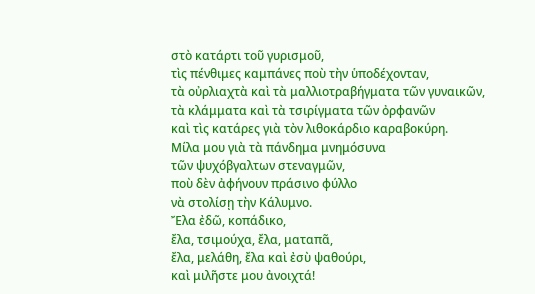στὸ κατάρτι τοῦ γυρισμοῦ,
τὶς πένθιμες καμπάνες ποὺ τὴν ὑποδέχονταν,
τὰ οὐρλιαχτὰ καὶ τὰ μαλλιοτραβήγματα τῶν γυναικῶν,
τὰ κλάμματα καὶ τὰ τσιρίγματα τῶν ὀρφανῶν
καὶ τὶς κατάρες γιὰ τὸν λιθοκάρδιο καραβοκύρη.
Μίλα μου γιὰ τὰ πάνδημα μνημόσυνα
τῶν ψυχόβγαλτων στεναγμῶν,
ποὺ δὲν ἀφήνουν πράσινο φύλλο
νὰ στολίσῃ τὴν Κάλυμνο.
Ἔλα ἐδῶ, κοπάδικο,
ἔλα, τσιμούχα, ἔλα, ματαπᾶ,
ἔλα, μελάθη, ἔλα καὶ ἐσὺ ψαθούρι,
καὶ μιλῆστε μου ἀνοιχτά!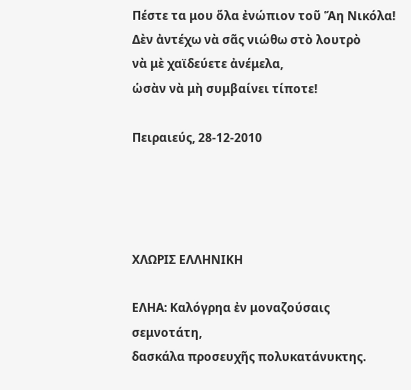Πέστε τα μου ὅλα ἐνώπιον τοῦ Ἅη Νικόλα!
Δὲν ἀντέχω νὰ σᾶς νιώθω στὸ λουτρὸ
νὰ μὲ χαϊδεύετε ἀνέμελα,
ὡσὰν νὰ μὴ συμβαίνει τίποτε!

Πειραιεύς, 28-12-2010




ΧΛΩΡΙΣ ΕΛΛΗΝΙΚΗ

ΕΛΗΑ: Καλόγρηα ἐν μοναζούσαις σεμνοτάτη,
δασκάλα προσευχῆς πολυκατάνυκτης.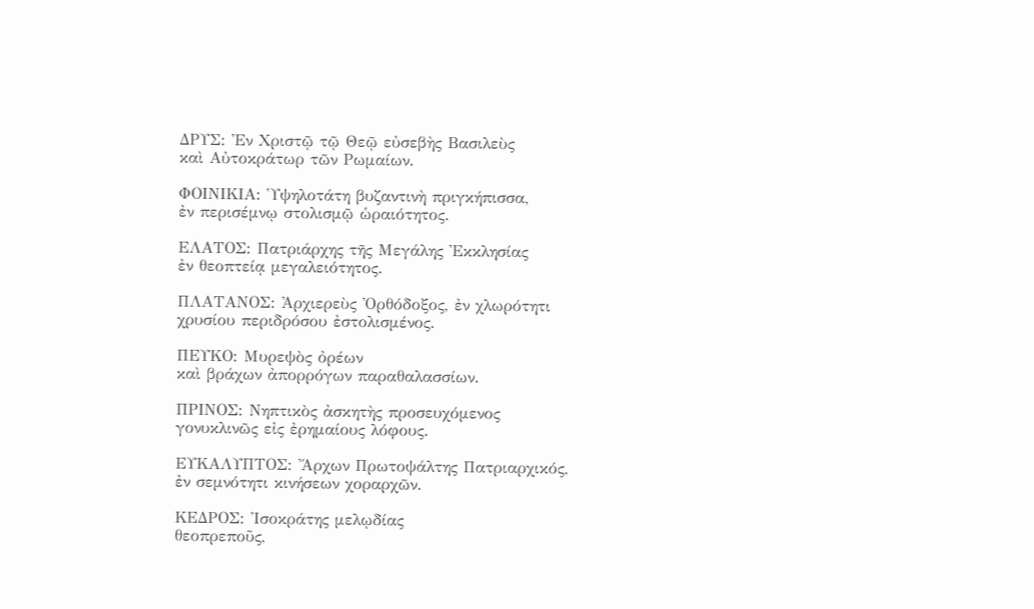ΔΡΥΣ: Ἐν Χριστῷ τῷ Θεῷ εὐσεβὴς Βασιλεὺς
καὶ Αὐτοκράτωρ τῶν Ρωμαίων.

ΦΟΙΝΙΚΙΑ: Ὑψηλοτάτη βυζαντινὴ πριγκήπισσα,
ἐν περισέμνῳ στολισμῷ ὡραιότητος.

ΕΛΑΤΟΣ: Πατριάρχης τῆς Μεγάλης Ἐκκλησίας
ἐν θεοπτείᾳ μεγαλειότητος.

ΠΛΑΤΑΝΟΣ: Ἀρχιερεὺς Ὀρθόδοξος, ἐν χλωρότητι
χρυσίου περιδρόσου ἐστολισμένος.

ΠΕΥΚΟ: Μυρεψὸς ὀρέων
καὶ βράχων ἀπορρόγων παραθαλασσίων.

ΠΡΙΝΟΣ: Νηπτικὸς ἀσκητὴς προσευχόμενος
γονυκλινῶς εἰς ἐρημαίους λόφους.

ΕΥΚΑΛΥΠΤΟΣ: Ἄρχων Πρωτοψάλτης Πατριαρχικός,
ἐν σεμνότητι κινήσεων χοραρχῶν.

ΚΕΔΡΟΣ: Ἰσοκράτης μελῳδίας
θεοπρεποῦς,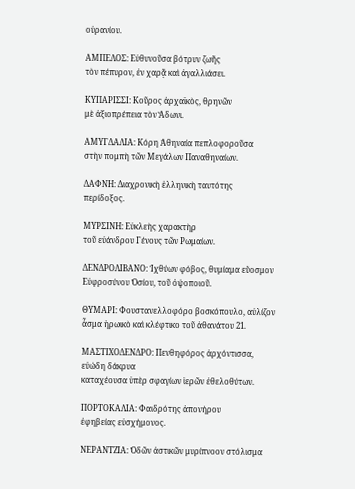οὐρανίου.

ΑΜΠΕΛΟΣ: Εὐθυνοῦσα βότρυν ζωῆς
τὸν πέπυρον, ἐν χαρᾷ καὶ ἀγαλλιάσει.

ΚΥΠΑΡΙΣΣΙ: Κοῦρος ἀρχαϊκὸς, θρηνῶν
μὲ ἀξιοπρέπεια τὸν Ἄδωνι.

ΑΜΥΓΔΑΛΙΑ: Κόρη Ἀθηναία πεπλοφοροῦσα
στὴν πομπὴ τῶν Μεγάλων Παναθηναίων.

ΔΑΦΝΗ: Διαχρονικὴ ἑλληνικὴ ταυτότης
περίδοξος.

ΜΥΡΣΙΝΗ: Εὐκλεὴς χαρακτὴρ
τοῦ εὐάνδρου Γένους τῶν Ρωμαίων.

ΔΕΝΔΡΟΛΙΒΑΝΟ: Ἰχθύων φόβος, θυμίαμα εὔοσμον
Εὐφροσύνου Ὁσίου, τοῦ ὀψοποιοῦ.

ΘΥΜΑΡΙ: Φουστανελλοφόρο βοσκόπουλο, αὐλίζον
ἆσμα ἡρωικὸ καὶ κλέφτικο τοῦ ἀθανάτου 21.

ΜΑΣΤΙΧΟΔΕΝΔΡΟ: Πενθηφόρος ἀρχόντισσα, εὐώδη δάκρυα
καταχέουσα ὑπὲρ σφαγίων ἱερῶν ἐθελοθύτων.

ΠΟΡΤΟΚΑΛΙΑ: Φαιδρότης ἀπονήρου
ἐφηβείας εὐσχήμονος.

ΝΕΡΑΝΤΖΙΑ: Ὁδῶν ἀστικῶν μυρίπνοον στόλισμα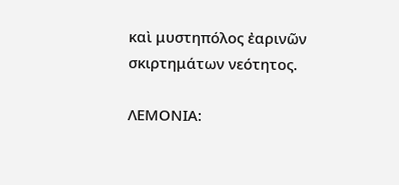καὶ μυστηπόλος ἐαρινῶν σκιρτημάτων νεότητος.

ΛΕΜΟΝΙΑ: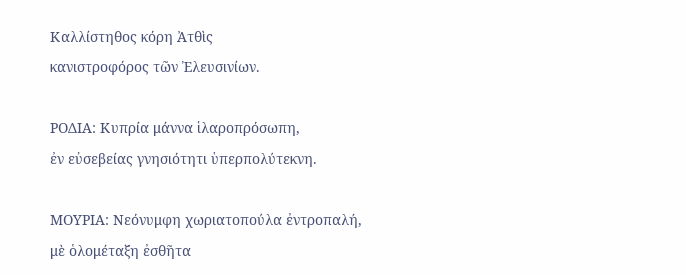Καλλίστηθος κόρη Ἀτθὶς
κανιστροφόρος τῶν Ἐλευσινίων.

ΡΟΔΙΑ: Κυπρία μάννα ἱλαροπρόσωπη,
ἐν εὐσεβείας γνησιότητι ὑπερπολύτεκνη.

ΜΟΥΡΙΑ: Νεόνυμφη χωριατοπούλα ἐντροπαλή,
μὲ ὁλομέταξη ἐσθῆτα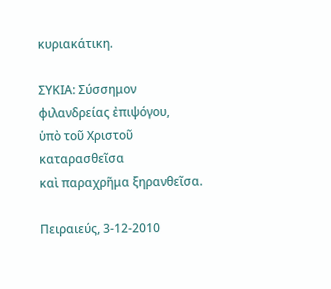κυριακάτικη.

ΣΥΚΙΑ: Σύσσημον φιλανδρείας ἐπιψόγου,
ὑπὸ τοῦ Χριστοῦ καταρασθεῖσα
καὶ παραχρῆμα ξηρανθεῖσα.

Πειραιεύς, 3-12-2010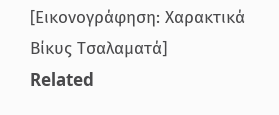[Εικονογράφηση: Χαρακτικά Βίκυς Τσαλαματά]
Related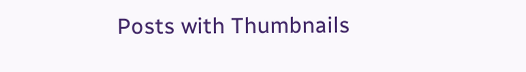Posts with Thumbnails